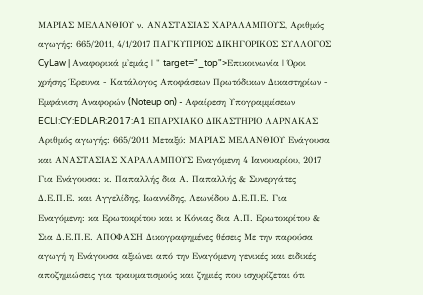ΜΑΡΙΑΣ ΜΕΛΑΝΘΙΟΥ ν. ΑΝΑΣΤΑΣΙΑΣ ΧΑΡΑΛΑΜΠΟΥΣ, Αριθμός αγωγής: 665/2011, 4/1/2017 ΠΑΓΚΥΠΡΙΟΣ ΔΙΚΗΓΟΡΙΚΟΣ ΣΥΛΛΟΓΟΣ CyLaw | Αναφορικά μ'εμάς | " target="_top">Επικοινωνία | Όροι χρήσης Έρευνα - Κατάλογος Αποφάσεων Πρωτόδικων Δικαστηρίων - Εμφάνιση Αναφορών (Noteup on) - Αφαίρεση Υπογραμμίσεων ECLI:CY:EDLAR:2017:A1 ΕΠΑΡΧΙΑΚΟ ΔΙΚΑΣΤΗΡΙΟ ΛΑΡΝΑΚΑΣ Αριθμός αγωγής: 665/2011 Μεταξύ: ΜΑΡΙΑΣ ΜΕΛΑΝΘΙΟΥ Ενάγουσα και ΑΝΑΣΤΑΣΙΑΣ ΧΑΡΑΛΑΜΠΟΥΣ Εναγόμενη 4 Ιανουαρίου, 2017 Για Ενάγουσα: κ. Παπαλλής δια Α. Παπαλλής & Συνεργάτες Δ.Ε.Π.Ε. και Αγγελίδης, Ιωαννίδης, Λεωνίδου Δ.Ε.Π.Ε. Για Εναγόμενη: κα Ερωτοκρίτου και κ Κόνιας δια Α.Π. Ερωτοκρίτου & Σια Δ.Ε.Π.Ε. ΑΠΟΦΑΣΗ Δικογραφημένες θέσεις Με την παρούσα αγωγή η Ενάγουσα αξιώνει από την Εναγόμενη γενικές και ειδικές αποζημιώσεις για τραυματισμούς και ζημιές που ισχυρίζεται ότι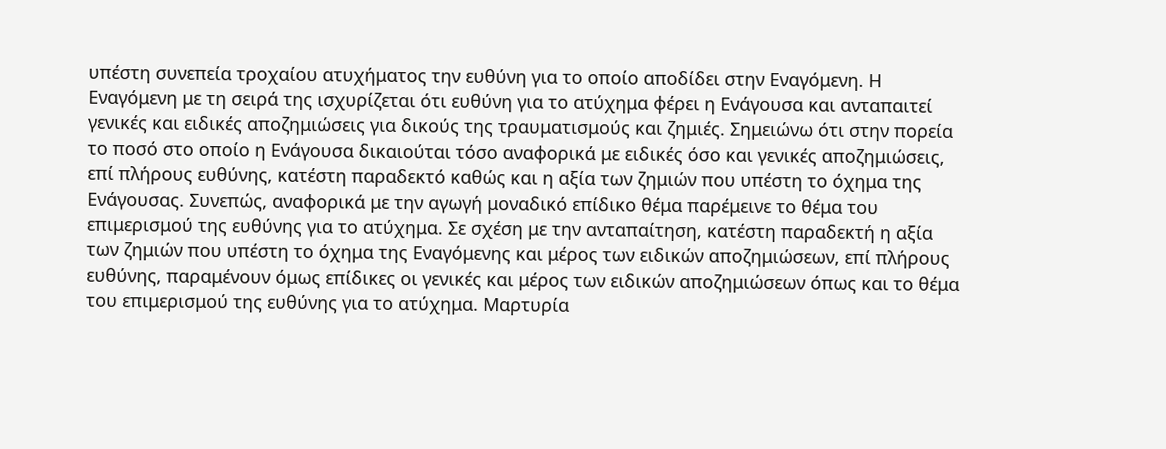υπέστη συνεπεία τροχαίου ατυχήματος την ευθύνη για το οποίο αποδίδει στην Εναγόμενη. Η Εναγόμενη με τη σειρά της ισχυρίζεται ότι ευθύνη για το ατύχημα φέρει η Ενάγουσα και ανταπαιτεί γενικές και ειδικές αποζημιώσεις για δικούς της τραυματισμούς και ζημιές. Σημειώνω ότι στην πορεία το ποσό στο οποίο η Ενάγουσα δικαιούται τόσο αναφορικά με ειδικές όσο και γενικές αποζημιώσεις, επί πλήρους ευθύνης, κατέστη παραδεκτό καθώς και η αξία των ζημιών που υπέστη το όχημα της Ενάγουσας. Συνεπώς, αναφορικά με την αγωγή μοναδικό επίδικο θέμα παρέμεινε το θέμα του επιμερισμού της ευθύνης για το ατύχημα. Σε σχέση με την ανταπαίτηση, κατέστη παραδεκτή η αξία των ζημιών που υπέστη το όχημα της Εναγόμενης και μέρος των ειδικών αποζημιώσεων, επί πλήρους ευθύνης, παραμένουν όμως επίδικες οι γενικές και μέρος των ειδικών αποζημιώσεων όπως και το θέμα του επιμερισμού της ευθύνης για το ατύχημα. Μαρτυρία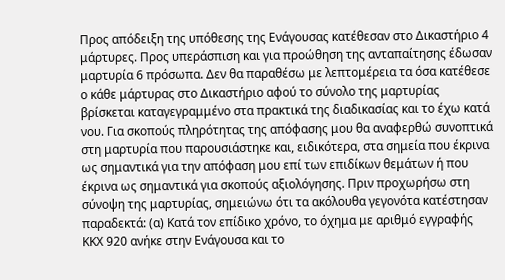Προς απόδειξη της υπόθεσης της Ενάγουσας κατέθεσαν στο Δικαστήριο 4 μάρτυρες. Προς υπεράσπιση και για προώθηση της ανταπαίτησης έδωσαν μαρτυρία 6 πρόσωπα. Δεν θα παραθέσω με λεπτομέρεια τα όσα κατέθεσε ο κάθε μάρτυρας στο Δικαστήριο αφού το σύνολο της μαρτυρίας βρίσκεται καταγεγραμμένο στα πρακτικά της διαδικασίας και το έχω κατά νου. Για σκοπούς πληρότητας της απόφασης μου θα αναφερθώ συνοπτικά στη μαρτυρία που παρουσιάστηκε και, ειδικότερα, στα σημεία που έκρινα ως σημαντικά για την απόφαση μου επί των επιδίκων θεμάτων ή που έκρινα ως σημαντικά για σκοπούς αξιολόγησης. Πριν προχωρήσω στη σύνοψη της μαρτυρίας, σημειώνω ότι τα ακόλουθα γεγονότα κατέστησαν παραδεκτά: (α) Κατά τον επίδικο χρόνο, το όχημα με αριθμό εγγραφής ΚΚΧ 920 ανήκε στην Ενάγουσα και το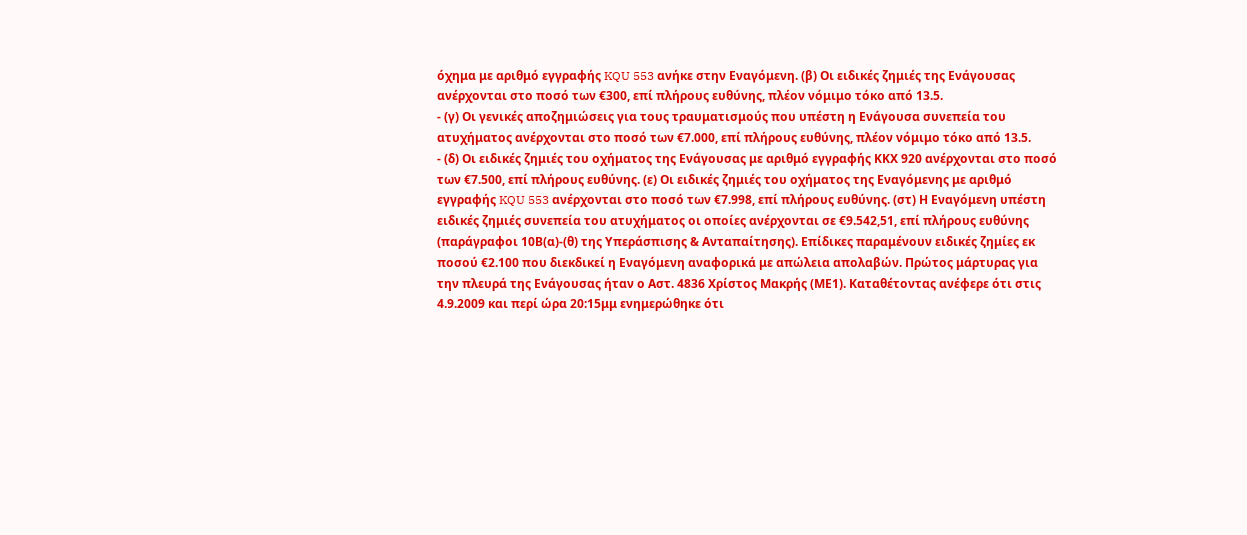όχημα με αριθμό εγγραφής KQU 553 ανήκε στην Εναγόμενη. (β) Οι ειδικές ζημιές της Ενάγουσας ανέρχονται στο ποσό των €300, επί πλήρους ευθύνης, πλέον νόμιμο τόκο από 13.5.
- (γ) Οι γενικές αποζημιώσεις για τους τραυματισμούς που υπέστη η Ενάγουσα συνεπεία του ατυχήματος ανέρχονται στο ποσό των €7.000, επί πλήρους ευθύνης, πλέον νόμιμο τόκο από 13.5.
- (δ) Οι ειδικές ζημιές του οχήματος της Ενάγουσας με αριθμό εγγραφής ΚΚΧ 920 ανέρχονται στο ποσό των €7.500, επί πλήρους ευθύνης. (ε) Οι ειδικές ζημιές του οχήματος της Εναγόμενης με αριθμό εγγραφής KQU 553 ανέρχονται στο ποσό των €7.998, επί πλήρους ευθύνης. (στ) Η Εναγόμενη υπέστη ειδικές ζημιές συνεπεία του ατυχήματος οι οποίες ανέρχονται σε €9.542,51, επί πλήρους ευθύνης (παράγραφοι 10Β(α)-(θ) της Υπεράσπισης & Ανταπαίτησης). Επίδικες παραμένουν ειδικές ζημίες εκ ποσού €2.100 που διεκδικεί η Εναγόμενη αναφορικά με απώλεια απολαβών. Πρώτος μάρτυρας για την πλευρά της Ενάγουσας ήταν ο Αστ. 4836 Χρίστος Μακρής (ΜΕ1). Καταθέτοντας ανέφερε ότι στις 4.9.2009 και περί ώρα 20:15μμ ενημερώθηκε ότι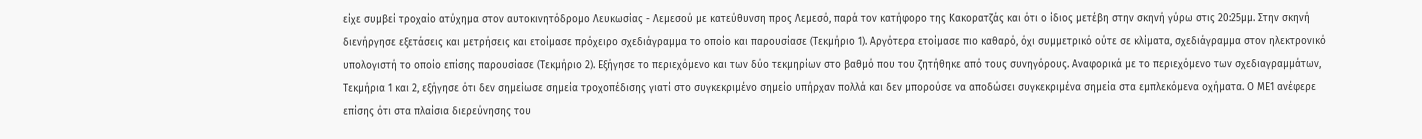είχε συμβεί τροχαίο ατύχημα στον αυτοκινητόδρομο Λευκωσίας - Λεμεσού με κατεύθυνση προς Λεμεσό, παρά τον κατήφορο της Κακορατζάς και ότι ο ίδιος μετέβη στην σκηνή γύρω στις 20:25μμ. Στην σκηνή διενήργησε εξετάσεις και μετρήσεις και ετοίμασε πρόχειρο σχεδιάγραμμα το οποίο και παρουσίασε (Τεκμήριο 1). Αργότερα ετοίμασε πιο καθαρό, όχι συμμετρικό ούτε σε κλίματα, σχεδιάγραμμα στον ηλεκτρονικό υπολογιστή το οποίο επίσης παρουσίασε (Τεκμήριο 2). Εξήγησε το περιεχόμενο και των δύο τεκμηρίων στο βαθμό που του ζητήθηκε από τους συνηγόρους. Αναφορικά με το περιεχόμενο των σχεδιαγραμμάτων, Τεκμήρια 1 και 2, εξήγησε ότι δεν σημείωσε σημεία τροχοπέδισης γιατί στο συγκεκριμένο σημείο υπήρχαν πολλά και δεν μπορούσε να αποδώσει συγκεκριμένα σημεία στα εμπλεκόμενα οχήματα. Ο ΜΕ1 ανέφερε επίσης ότι στα πλαίσια διερεύνησης του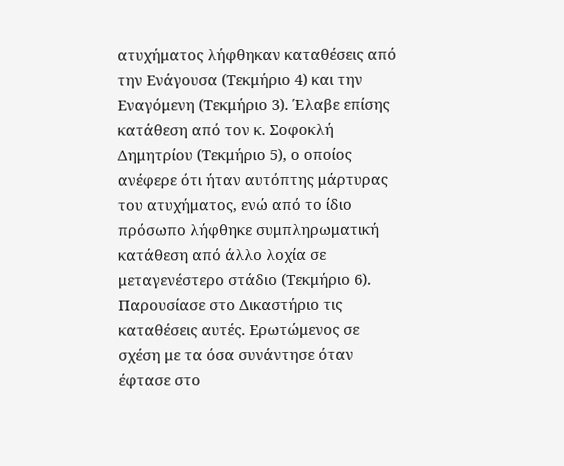ατυχήματος λήφθηκαν καταθέσεις από την Ενάγουσα (Τεκμήριο 4) και την Εναγόμενη (Τεκμήριο 3). Έλαβε επίσης κατάθεση από τον κ. Σοφοκλή Δημητρίου (Τεκμήριο 5), ο οποίος ανέφερε ότι ήταν αυτόπτης μάρτυρας του ατυχήματος, ενώ από το ίδιο πρόσωπο λήφθηκε συμπληρωματική κατάθεση από άλλο λοχία σε μεταγενέστερο στάδιο (Τεκμήριο 6). Παρουσίασε στο Δικαστήριο τις καταθέσεις αυτές. Ερωτώμενος σε σχέση με τα όσα συνάντησε όταν έφτασε στο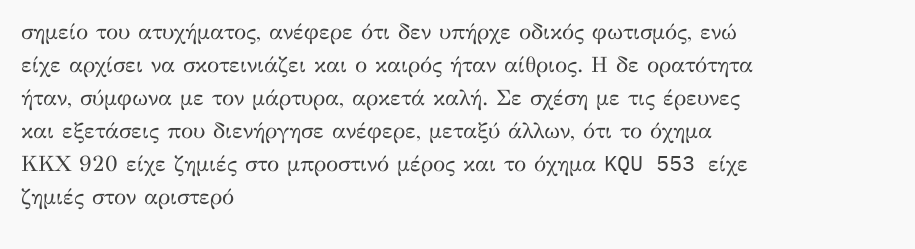σημείο του ατυχήματος, ανέφερε ότι δεν υπήρχε οδικός φωτισμός, ενώ είχε αρχίσει να σκοτεινιάζει και ο καιρός ήταν αίθριος. Η δε ορατότητα ήταν, σύμφωνα με τον μάρτυρα, αρκετά καλή. Σε σχέση με τις έρευνες και εξετάσεις που διενήργησε ανέφερε, μεταξύ άλλων, ότι το όχημα ΚΚΧ 920 είχε ζημιές στο μπροστινό μέρος και το όχημα KQU 553 είχε ζημιές στον αριστερό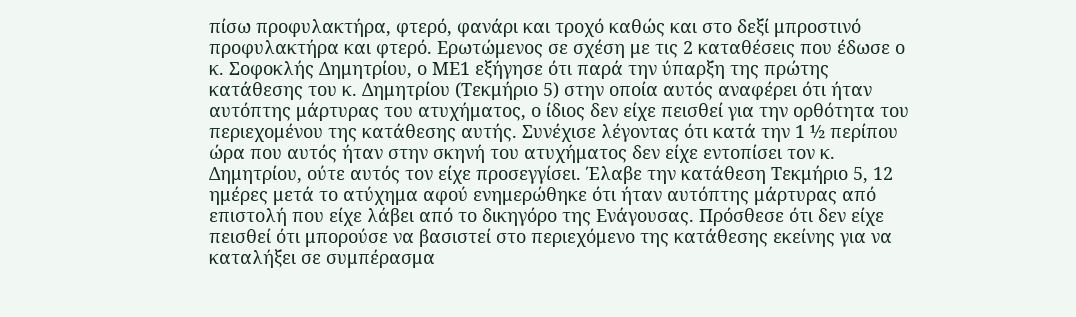πίσω προφυλακτήρα, φτερό, φανάρι και τροχό καθώς και στο δεξί μπροστινό προφυλακτήρα και φτερό. Ερωτώμενος σε σχέση με τις 2 καταθέσεις που έδωσε ο κ. Σοφοκλής Δημητρίου, ο ΜΕ1 εξήγησε ότι παρά την ύπαρξη της πρώτης κατάθεσης του κ. Δημητρίου (Τεκμήριο 5) στην οποία αυτός αναφέρει ότι ήταν αυτόπτης μάρτυρας του ατυχήματος, ο ίδιος δεν είχε πεισθεί για την ορθότητα του περιεχομένου της κατάθεσης αυτής. Συνέχισε λέγοντας ότι κατά την 1 ½ περίπου ώρα που αυτός ήταν στην σκηνή του ατυχήματος δεν είχε εντοπίσει τον κ. Δημητρίου, ούτε αυτός τον είχε προσεγγίσει. Έλαβε την κατάθεση Τεκμήριο 5, 12 ημέρες μετά το ατύχημα αφού ενημερώθηκε ότι ήταν αυτόπτης μάρτυρας από επιστολή που είχε λάβει από το δικηγόρο της Ενάγουσας. Πρόσθεσε ότι δεν είχε πεισθεί ότι μπορούσε να βασιστεί στο περιεχόμενο της κατάθεσης εκείνης για να καταλήξει σε συμπέρασμα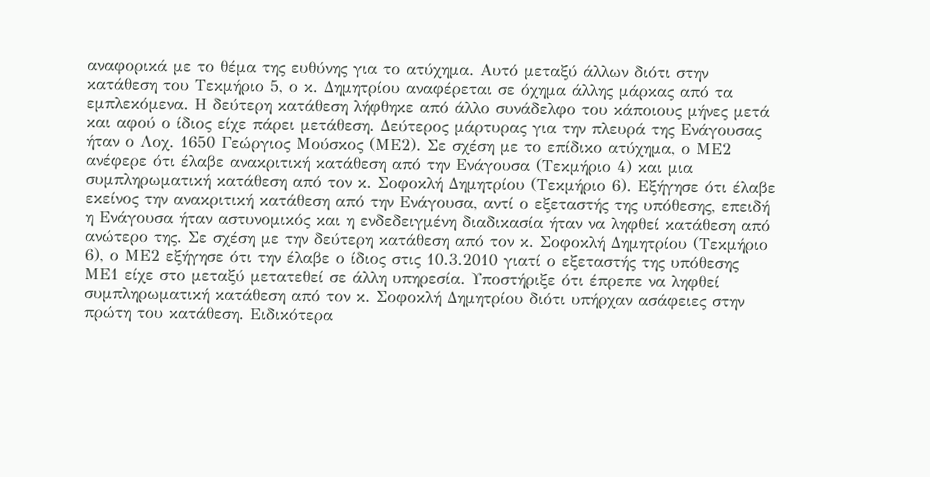αναφορικά με το θέμα της ευθύνης για το ατύχημα. Αυτό μεταξύ άλλων διότι στην κατάθεση του Τεκμήριο 5, ο κ. Δημητρίου αναφέρεται σε όχημα άλλης μάρκας από τα εμπλεκόμενα. Η δεύτερη κατάθεση λήφθηκε από άλλο συνάδελφο του κάποιους μήνες μετά και αφού ο ίδιος είχε πάρει μετάθεση. Δεύτερος μάρτυρας για την πλευρά της Ενάγουσας ήταν ο Λοχ. 1650 Γεώργιος Μούσκος (ΜΕ2). Σε σχέση με το επίδικο ατύχημα, ο ΜΕ2 ανέφερε ότι έλαβε ανακριτική κατάθεση από την Ενάγουσα (Τεκμήριο 4) και μια συμπληρωματική κατάθεση από τον κ. Σοφοκλή Δημητρίου (Τεκμήριο 6). Εξήγησε ότι έλαβε εκείνος την ανακριτική κατάθεση από την Ενάγουσα, αντί ο εξεταστής της υπόθεσης, επειδή η Ενάγουσα ήταν αστυνομικός και η ενδεδειγμένη διαδικασία ήταν να ληφθεί κατάθεση από ανώτερο της. Σε σχέση με την δεύτερη κατάθεση από τον κ. Σοφοκλή Δημητρίου (Τεκμήριο 6), ο ΜΕ2 εξήγησε ότι την έλαβε ο ίδιος στις 10.3.2010 γιατί ο εξεταστής της υπόθεσης ΜΕ1 είχε στο μεταξύ μετατεθεί σε άλλη υπηρεσία. Υποστήριξε ότι έπρεπε να ληφθεί συμπληρωματική κατάθεση από τον κ. Σοφοκλή Δημητρίου διότι υπήρχαν ασάφειες στην πρώτη του κατάθεση. Ειδικότερα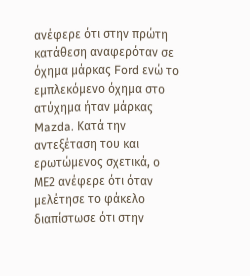ανέφερε ότι στην πρώτη κατάθεση αναφερόταν σε όχημα μάρκας Ford ενώ το εμπλεκόμενο όχημα στο ατύχημα ήταν μάρκας Mazda. Κατά την αντεξέταση του και ερωτώμενος σχετικά, ο ΜΕ2 ανέφερε ότι όταν μελέτησε το φάκελο διαπίστωσε ότι στην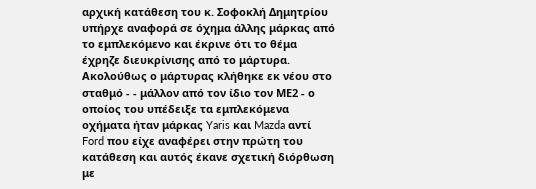αρχική κατάθεση του κ. Σοφοκλή Δημητρίου υπήρχε αναφορά σε όχημα άλλης μάρκας από το εμπλεκόμενο και έκρινε ότι το θέμα έχρηζε διευκρίνισης από το μάρτυρα. Ακολούθως ο μάρτυρας κλήθηκε εκ νέου στο σταθμό - - μάλλον από τον ίδιο τον ΜΕ2 - ο οποίος του υπέδειξε τα εμπλεκόμενα οχήματα ήταν μάρκας Yaris και Mazda αντί Ford που είχε αναφέρει στην πρώτη του κατάθεση και αυτός έκανε σχετική διόρθωση με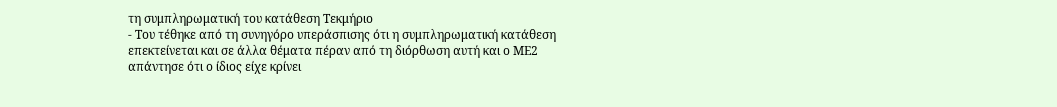τη συμπληρωματική του κατάθεση Τεκμήριο
- Του τέθηκε από τη συνηγόρο υπεράσπισης ότι η συμπληρωματική κατάθεση επεκτείνεται και σε άλλα θέματα πέραν από τη διόρθωση αυτή και ο ΜΕ2 απάντησε ότι ο ίδιος είχε κρίνει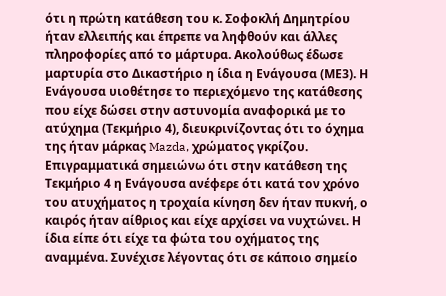ότι η πρώτη κατάθεση του κ. Σοφοκλή Δημητρίου ήταν ελλειπής και έπρεπε να ληφθούν και άλλες πληροφορίες από το μάρτυρα. Ακολούθως έδωσε μαρτυρία στο Δικαστήριο η ίδια η Ενάγουσα (ΜΕ3). Η Ενάγουσα υιοθέτησε το περιεχόμενο της κατάθεσης που είχε δώσει στην αστυνομία αναφορικά με το ατύχημα (Τεκμήριο 4), διευκρινίζοντας ότι το όχημα της ήταν μάρκας Mazda, χρώματος γκρίζου. Επιγραμματικά σημειώνω ότι στην κατάθεση της Τεκμήριο 4 η Ενάγουσα ανέφερε ότι κατά τον χρόνο του ατυχήματος η τροχαία κίνηση δεν ήταν πυκνή, ο καιρός ήταν αίθριος και είχε αρχίσει να νυχτώνει. Η ίδια είπε ότι είχε τα φώτα του οχήματος της αναμμένα. Συνέχισε λέγοντας ότι σε κάποιο σημείο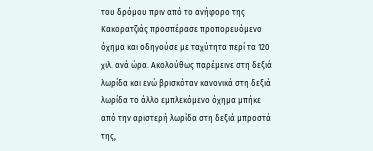του δρόμου πριν από το ανήφορο της Κακορατζιάς προσπέρασε προπορευόμενο όχημα και οδηγούσε με ταχύτητα περί τα 120 χιλ. ανά ώρα. Ακολούθως παρέμεινε στη δεξιά λωρίδα και ενώ βρισκόταν κανονικά στη δεξιά λωρίδα το άλλο εμπλεκόμενο όχημα μπήκε από την αριστερή λωρίδα στη δεξιά μπροστά της,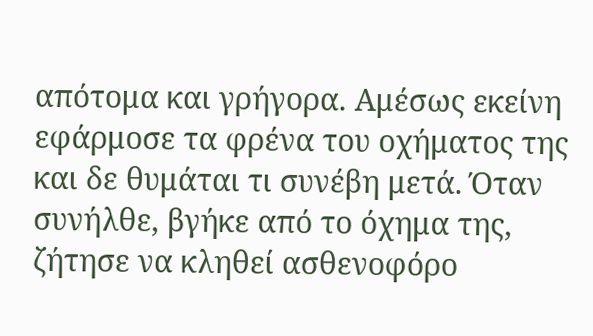απότομα και γρήγορα. Αμέσως εκείνη εφάρμοσε τα φρένα του οχήματος της και δε θυμάται τι συνέβη μετά. Όταν συνήλθε, βγήκε από το όχημα της, ζήτησε να κληθεί ασθενοφόρο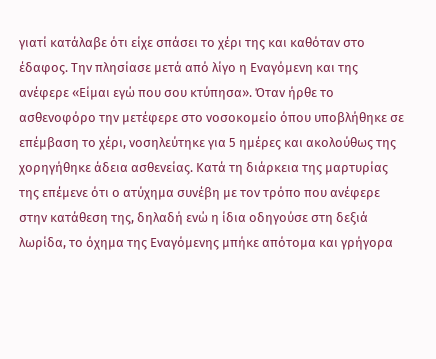γιατί κατάλαβε ότι είχε σπάσει το χέρι της και καθόταν στο έδαφος. Την πλησίασε μετά από λίγο η Εναγόμενη και της ανέφερε «Είμαι εγώ που σου κτύπησα». Όταν ήρθε το ασθενοφόρο την μετέφερε στο νοσοκομείο όπου υποβλήθηκε σε επέμβαση το χέρι, νοσηλεύτηκε για 5 ημέρες και ακολούθως της χορηγήθηκε άδεια ασθενείας. Κατά τη διάρκεια της μαρτυρίας της επέμενε ότι ο ατύχημα συνέβη με τον τρόπο που ανέφερε στην κατάθεση της, δηλαδή ενώ η ίδια οδηγούσε στη δεξιά λωρίδα, το όχημα της Εναγόμενης μπήκε απότομα και γρήγορα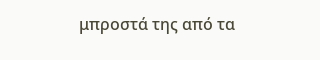μπροστά της από τα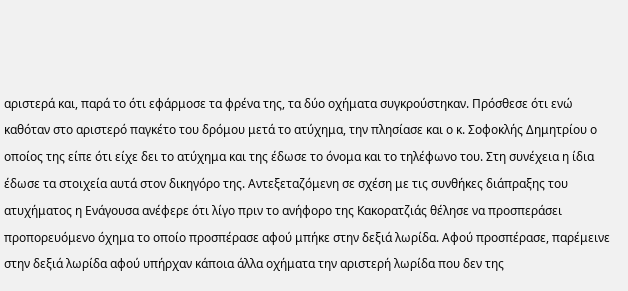αριστερά και, παρά το ότι εφάρμοσε τα φρένα της, τα δύο οχήματα συγκρούστηκαν. Πρόσθεσε ότι ενώ καθόταν στο αριστερό παγκέτο του δρόμου μετά το ατύχημα, την πλησίασε και ο κ. Σοφοκλής Δημητρίου ο οποίος της είπε ότι είχε δει το ατύχημα και της έδωσε το όνομα και το τηλέφωνο του. Στη συνέχεια η ίδια έδωσε τα στοιχεία αυτά στον δικηγόρο της. Αντεξεταζόμενη σε σχέση με τις συνθήκες διάπραξης του ατυχήματος η Ενάγουσα ανέφερε ότι λίγο πριν το ανήφορο της Κακορατζιάς θέλησε να προσπεράσει προπορευόμενο όχημα το οποίο προσπέρασε αφού μπήκε στην δεξιά λωρίδα. Αφού προσπέρασε, παρέμεινε στην δεξιά λωρίδα αφού υπήρχαν κάποια άλλα οχήματα την αριστερή λωρίδα που δεν της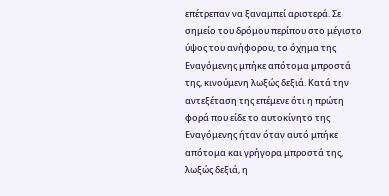επέτρεπαν να ξαναμπεί αριστερά. Σε σημείο του δρόμου περίπου στο μέγιστο ύψος του ανήφορου, το όχημα της Εναγόμενης μπήκε απότομα μπροστά της, κινούμενη λωξώς δεξιά. Κατά την αντεξέταση της επέμενε ότι η πρώτη φορά που είδε το αυτοκίνητο της Εναγόμενης ήταν όταν αυτό μπήκε απότομα και γρήγορα μπροστά της, λωξώς δεξιά, η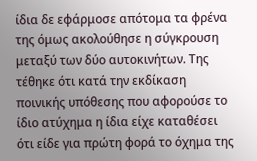ίδια δε εφάρμοσε απότομα τα φρένα της όμως ακολούθησε η σύγκρουση μεταξύ των δύο αυτοκινήτων. Της τέθηκε ότι κατά την εκδίκαση ποινικής υπόθεσης που αφορούσε το ίδιο ατύχημα η ίδια είχε καταθέσει ότι είδε για πρώτη φορά το όχημα της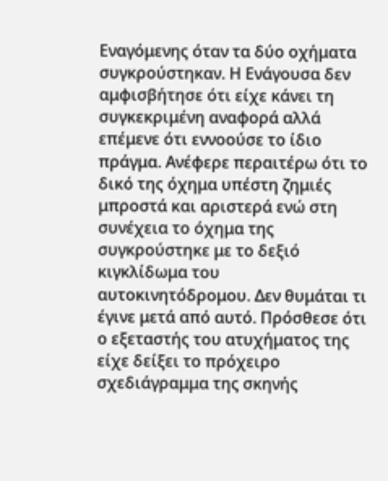Εναγόμενης όταν τα δύο οχήματα συγκρούστηκαν. Η Ενάγουσα δεν αμφισβήτησε ότι είχε κάνει τη συγκεκριμένη αναφορά αλλά επέμενε ότι εννοούσε το ίδιο πράγμα. Ανέφερε περαιτέρω ότι το δικό της όχημα υπέστη ζημιές μπροστά και αριστερά ενώ στη συνέχεια το όχημα της συγκρούστηκε με το δεξιό κιγκλίδωμα του αυτοκινητόδρομου. Δεν θυμάται τι έγινε μετά από αυτό. Πρόσθεσε ότι ο εξεταστής του ατυχήματος της είχε δείξει το πρόχειρο σχεδιάγραμμα της σκηνής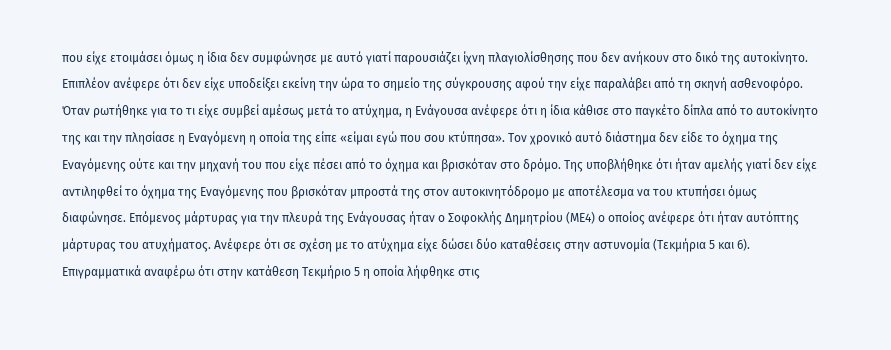που είχε ετοιμάσει όμως η ίδια δεν συμφώνησε με αυτό γιατί παρουσιάζει ίχνη πλαγιολίσθησης που δεν ανήκουν στο δικό της αυτοκίνητο. Επιπλέον ανέφερε ότι δεν είχε υποδείξει εκείνη την ώρα το σημείο της σύγκρουσης αφού την είχε παραλάβει από τη σκηνή ασθενοφόρο. Όταν ρωτήθηκε για το τι είχε συμβεί αμέσως μετά το ατύχημα, η Ενάγουσα ανέφερε ότι η ίδια κάθισε στο παγκέτο δίπλα από το αυτοκίνητο της και την πλησίασε η Εναγόμενη η οποία της είπε «είμαι εγώ που σου κτύπησα». Τον χρονικό αυτό διάστημα δεν είδε το όχημα της Εναγόμενης ούτε και την μηχανή του που είχε πέσει από το όχημα και βρισκόταν στο δρόμο. Της υποβλήθηκε ότι ήταν αμελής γιατί δεν είχε αντιληφθεί το όχημα της Εναγόμενης που βρισκόταν μπροστά της στον αυτοκινητόδρομο με αποτέλεσμα να του κτυπήσει όμως διαφώνησε. Επόμενος μάρτυρας για την πλευρά της Ενάγουσας ήταν ο Σοφοκλής Δημητρίου (ΜΕ4) ο οποίος ανέφερε ότι ήταν αυτόπτης μάρτυρας του ατυχήματος. Ανέφερε ότι σε σχέση με το ατύχημα είχε δώσει δύο καταθέσεις στην αστυνομία (Τεκμήρια 5 και 6). Επιγραμματικά αναφέρω ότι στην κατάθεση Τεκμήριο 5 η οποία λήφθηκε στις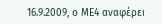16.9.2009, ο ΜΕ4 αναφέρει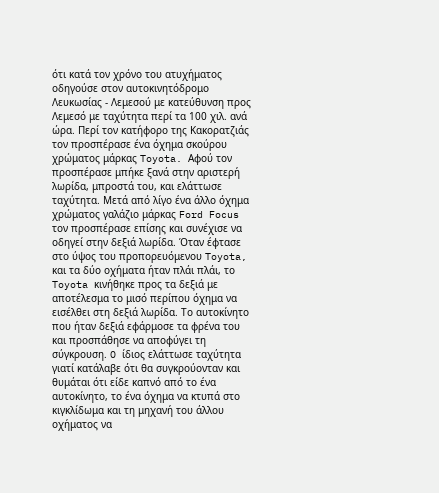ότι κατά τον χρόνο του ατυχήματος οδηγούσε στον αυτοκινητόδρομο Λευκωσίας - Λεμεσού με κατεύθυνση προς Λεμεσό με ταχύτητα περί τα 100 χιλ. ανά ώρα. Περί τον κατήφορο της Κακορατζιάς τον προσπέρασε ένα όχημα σκούρου χρώματος μάρκας Toyota. Αφού τον προσπέρασε μπήκε ξανά στην αριστερή λωρίδα, μπροστά του, και ελάττωσε ταχύτητα. Μετά από λίγο ένα άλλο όχημα χρώματος γαλάζιο μάρκας Ford Focus τον προσπέρασε επίσης και συνέχισε να οδηγεί στην δεξιά λωρίδα. Όταν έφτασε στο ύψος του προπορευόμενου Toyota, και τα δύο οχήματα ήταν πλάι πλάι, το Toyota κινήθηκε προς τα δεξιά με αποτέλεσμα το μισό περίπου όχημα να εισέλθει στη δεξιά λωρίδα. Το αυτοκίνητο που ήταν δεξιά εφάρμοσε τα φρένα του και προσπάθησε να αποφύγει τη σύγκρουση. O ίδιος ελάττωσε ταχύτητα γιατί κατάλαβε ότι θα συγκρούονταν και θυμάται ότι είδε καπνό από το ένα αυτοκίνητο, το ένα όχημα να κτυπά στο κιγκλίδωμα και τη μηχανή του άλλου οχήματος να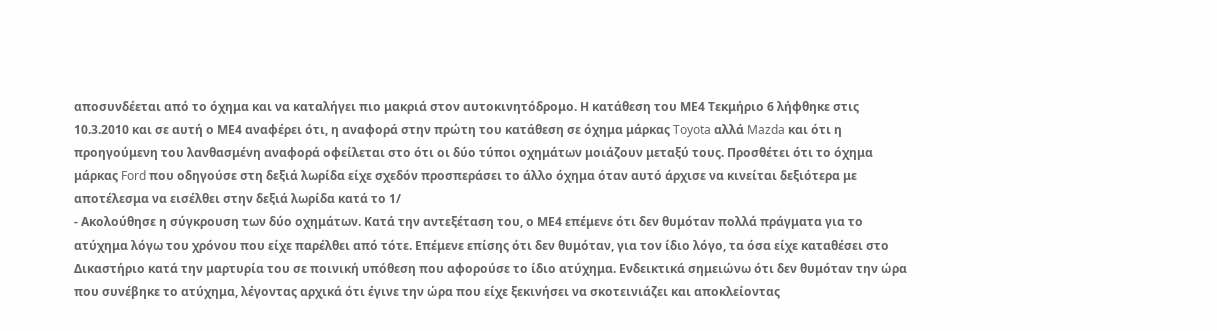αποσυνδέεται από το όχημα και να καταλήγει πιο μακριά στον αυτοκινητόδρομο. Η κατάθεση του ΜΕ4 Τεκμήριο 6 λήφθηκε στις 10.3.2010 και σε αυτή ο ΜΕ4 αναφέρει ότι, η αναφορά στην πρώτη του κατάθεση σε όχημα μάρκας Toyota αλλά Mazda και ότι η προηγούμενη του λανθασμένη αναφορά οφείλεται στο ότι οι δύο τύποι οχημάτων μοιάζουν μεταξύ τους. Προσθέτει ότι το όχημα μάρκας Ford που οδηγούσε στη δεξιά λωρίδα είχε σχεδόν προσπεράσει το άλλο όχημα όταν αυτό άρχισε να κινείται δεξιότερα με αποτέλεσμα να εισέλθει στην δεξιά λωρίδα κατά το 1/
- Ακολούθησε η σύγκρουση των δύο οχημάτων. Κατά την αντεξέταση του, ο ΜΕ4 επέμενε ότι δεν θυμόταν πολλά πράγματα για το ατύχημα λόγω του χρόνου που είχε παρέλθει από τότε. Επέμενε επίσης ότι δεν θυμόταν, για τον ίδιο λόγο, τα όσα είχε καταθέσει στο Δικαστήριο κατά την μαρτυρία του σε ποινική υπόθεση που αφορούσε το ίδιο ατύχημα. Ενδεικτικά σημειώνω ότι δεν θυμόταν την ώρα που συνέβηκε το ατύχημα, λέγοντας αρχικά ότι έγινε την ώρα που είχε ξεκινήσει να σκοτεινιάζει και αποκλείοντας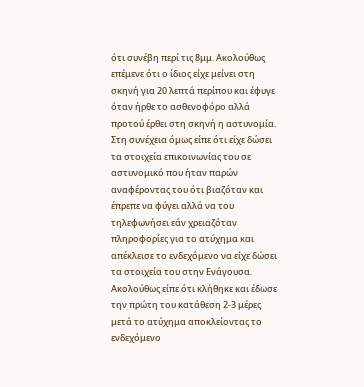ότι συνέβη περί τις 8μμ. Ακολούθως επέμενε ότι ο ίδιος είχε μείνει στη σκηνή για 20 λεπτά περίπου και έφυγε όταν ήρθε το ασθενοφόρο αλλά προτού έρθει στη σκηνή η αστυνομία. Στη συνέχεια όμως είπε ότι είχε δώσει τα στοιχεία επικοινωνίας του σε αστυνομικό που ήταν παρών αναφέροντας του ότι βιαζόταν και έπρεπε να φύγει αλλά να του τηλεφωνήσει εάν χρειαζόταν πληροφορίες για το ατύχημα και απέκλεισε το ενδεχόμενο να είχε δώσει τα στοιχεία του στην Ενάγουσα. Ακολούθως είπε ότι κλήθηκε και έδωσε την πρώτη του κατάθεση 2-3 μέρες μετά το ατύχημα αποκλείοντας το ενδεχόμενο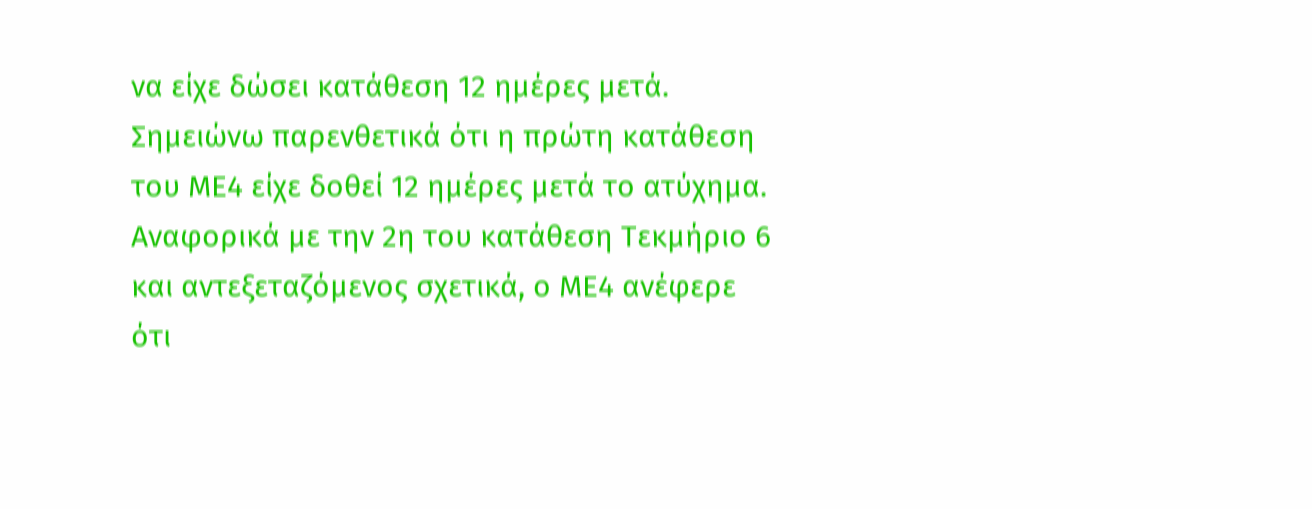να είχε δώσει κατάθεση 12 ημέρες μετά. Σημειώνω παρενθετικά ότι η πρώτη κατάθεση του ΜΕ4 είχε δοθεί 12 ημέρες μετά το ατύχημα. Αναφορικά με την 2η του κατάθεση Τεκμήριο 6 και αντεξεταζόμενος σχετικά, ο ΜΕ4 ανέφερε ότι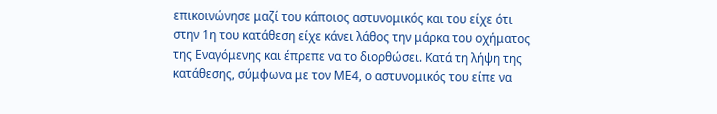επικοινώνησε μαζί του κάποιος αστυνομικός και του είχε ότι στην 1η του κατάθεση είχε κάνει λάθος την μάρκα του οχήματος της Εναγόμενης και έπρεπε να το διορθώσει. Κατά τη λήψη της κατάθεσης, σύμφωνα με τον ΜΕ4, ο αστυνομικός του είπε να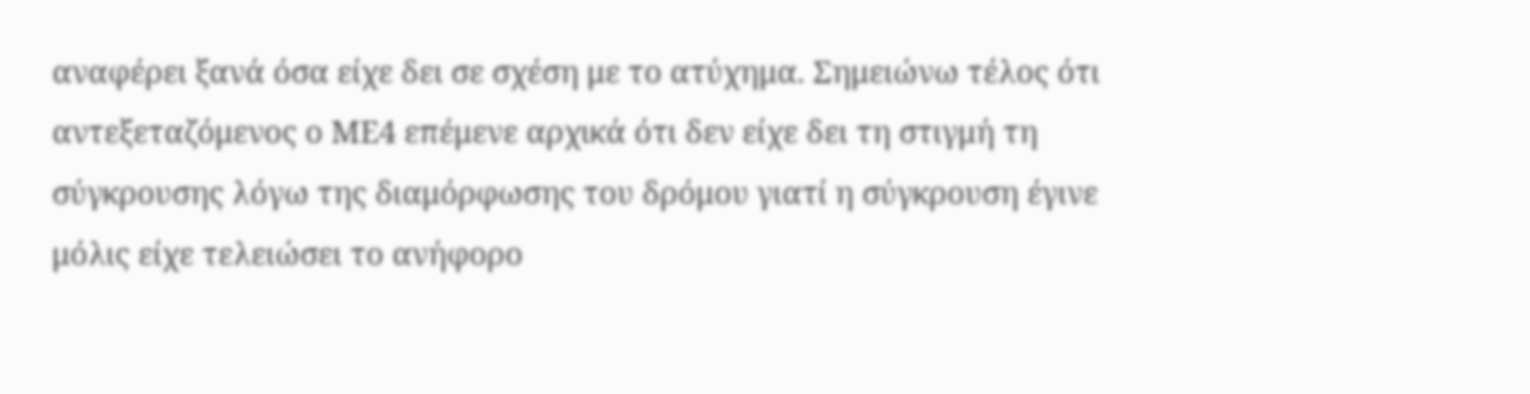αναφέρει ξανά όσα είχε δει σε σχέση με το ατύχημα. Σημειώνω τέλος ότι αντεξεταζόμενος ο ΜΕ4 επέμενε αρχικά ότι δεν είχε δει τη στιγμή τη σύγκρουσης λόγω της διαμόρφωσης του δρόμου γιατί η σύγκρουση έγινε μόλις είχε τελειώσει το ανήφορο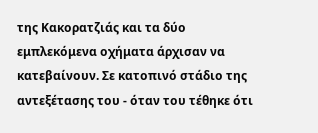της Κακορατζιάς και τα δύο εμπλεκόμενα οχήματα άρχισαν να κατεβαίνουν. Σε κατοπινό στάδιο της αντεξέτασης του - όταν του τέθηκε ότι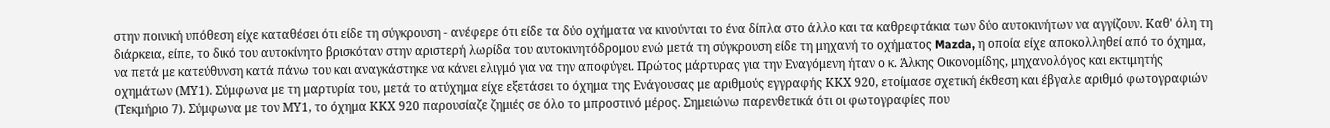στην ποινική υπόθεση είχε καταθέσει ότι είδε τη σύγκρουση - ανέφερε ότι είδε τα δύο οχήματα να κινούνται το ένα δίπλα στο άλλο και τα καθρεφτάκια των δύο αυτοκινήτων να αγγίζουν. Καθ' όλη τη διάρκεια, είπε, το δικό του αυτοκίνητο βρισκόταν στην αριστερή λωρίδα του αυτοκινητόδρομου ενώ μετά τη σύγκρουση είδε τη μηχανή το οχήματος Mazda, η οποία είχε αποκολληθεί από το όχημα, να πετά με κατεύθυνση κατά πάνω του και αναγκάστηκε να κάνει ελιγμό για να την αποφύγει. Πρώτος μάρτυρας για την Εναγόμενη ήταν ο κ. Άλκης Οικονομίδης, μηχανολόγος και εκτιμητής οχημάτων (ΜΥ1). Σύμφωνα με τη μαρτυρία του, μετά το ατύχημα είχε εξετάσει το όχημα της Ενάγουσας με αριθμούς εγγραφής ΚΚΧ 920, ετοίμασε σχετική έκθεση και έβγαλε αριθμό φωτογραφιών (Τεκμήριο 7). Σύμφωνα με τον ΜΥ1, το όχημα ΚΚΧ 920 παρουσίαζε ζημιές σε όλο το μπροστινό μέρος. Σημειώνω παρενθετικά ότι οι φωτογραφίες που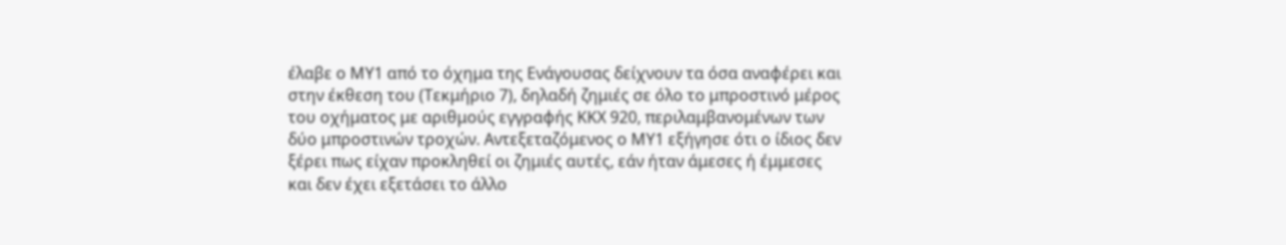έλαβε ο ΜΥ1 από το όχημα της Ενάγουσας δείχνουν τα όσα αναφέρει και στην έκθεση του (Τεκμήριο 7), δηλαδή ζημιές σε όλο το μπροστινό μέρος του οχήματος με αριθμούς εγγραφής ΚΚΧ 920, περιλαμβανομένων των δύο μπροστινών τροχών. Αντεξεταζόμενος ο ΜΥ1 εξήγησε ότι ο ίδιος δεν ξέρει πως είχαν προκληθεί οι ζημιές αυτές, εάν ήταν άμεσες ή έμμεσες και δεν έχει εξετάσει το άλλο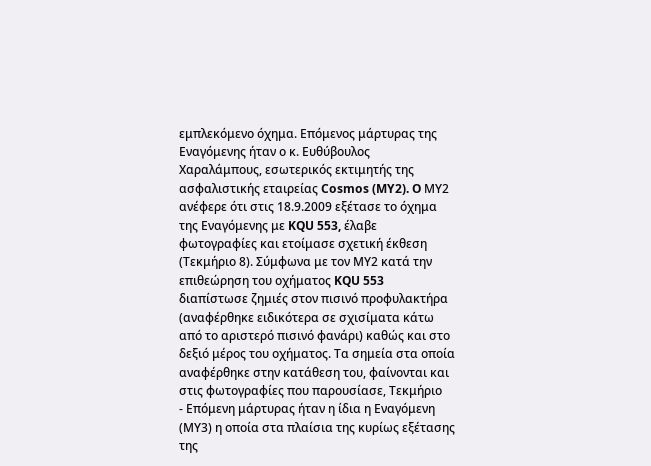εμπλεκόμενο όχημα. Επόμενος μάρτυρας της Εναγόμενης ήταν ο κ. Ευθύβουλος Χαραλάμπους, εσωτερικός εκτιμητής της ασφαλιστικής εταιρείας Cosmos (MY2). O ΜΥ2 ανέφερε ότι στις 18.9.2009 εξέτασε το όχημα της Εναγόμενης με KQU 553, έλαβε φωτογραφίες και ετοίμασε σχετική έκθεση (Τεκμήριο 8). Σύμφωνα με τον ΜΥ2 κατά την επιθεώρηση του οχήματος KQU 553 διαπίστωσε ζημιές στον πισινό προφυλακτήρα (αναφέρθηκε ειδικότερα σε σχισίματα κάτω από το αριστερό πισινό φανάρι) καθώς και στο δεξιό μέρος του οχήματος. Τα σημεία στα οποία αναφέρθηκε στην κατάθεση του, φαίνονται και στις φωτογραφίες που παρουσίασε, Τεκμήριο
- Επόμενη μάρτυρας ήταν η ίδια η Εναγόμενη (ΜΥ3) η οποία στα πλαίσια της κυρίως εξέτασης της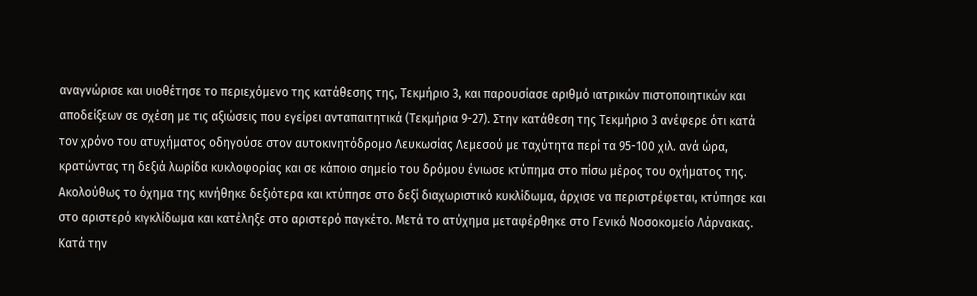αναγνώρισε και υιοθέτησε το περιεχόμενο της κατάθεσης της, Τεκμήριο 3, και παρουσίασε αριθμό ιατρικών πιστοποιητικών και αποδείξεων σε σχέση με τις αξιώσεις που εγείρει ανταπαιτητικά (Τεκμήρια 9-27). Στην κατάθεση της Τεκμήριο 3 ανέφερε ότι κατά τον χρόνο του ατυχήματος οδηγούσε στον αυτοκινητόδρομο Λευκωσίας Λεμεσού με ταχύτητα περί τα 95-100 χιλ. ανά ώρα, κρατώντας τη δεξιά λωρίδα κυκλοφορίας και σε κάποιο σημείο του δρόμου ένιωσε κτύπημα στο πίσω μέρος του οχήματος της. Ακολούθως το όχημα της κινήθηκε δεξιότερα και κτύπησε στο δεξί διαχωριστικό κυκλίδωμα, άρχισε να περιστρέφεται, κτύπησε και στο αριστερό κιγκλίδωμα και κατέληξε στο αριστερό παγκέτο. Μετά το ατύχημα μεταφέρθηκε στο Γενικό Νοσοκομείο Λάρνακας. Κατά την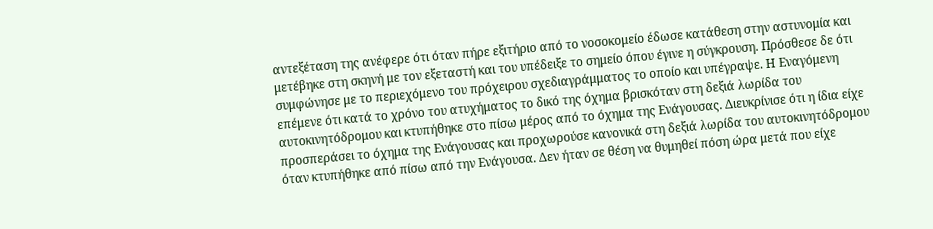αντεξέταση της ανέφερε ότι όταν πήρε εξιτήριο από το νοσοκομείο έδωσε κατάθεση στην αστυνομία και μετέβηκε στη σκηνή με τον εξεταστή και του υπέδειξε το σημείο όπου έγινε η σύγκρουση. Πρόσθεσε δε ότι συμφώνησε με το περιεχόμενο του πρόχειρου σχεδιαγράμματος το οποίο και υπέγραψε. Η Εναγόμενη επέμενε ότι κατά το χρόνο του ατυχήματος το δικό της όχημα βρισκόταν στη δεξιά λωρίδα του αυτοκινητόδρομου και κτυπήθηκε στο πίσω μέρος από το όχημα της Ενάγουσας. Διευκρίνισε ότι η ίδια είχε προσπεράσει το όχημα της Ενάγουσας και προχωρούσε κανονικά στη δεξιά λωρίδα του αυτοκινητόδρομου όταν κτυπήθηκε από πίσω από την Ενάγουσα. Δεν ήταν σε θέση να θυμηθεί πόση ώρα μετά που είχε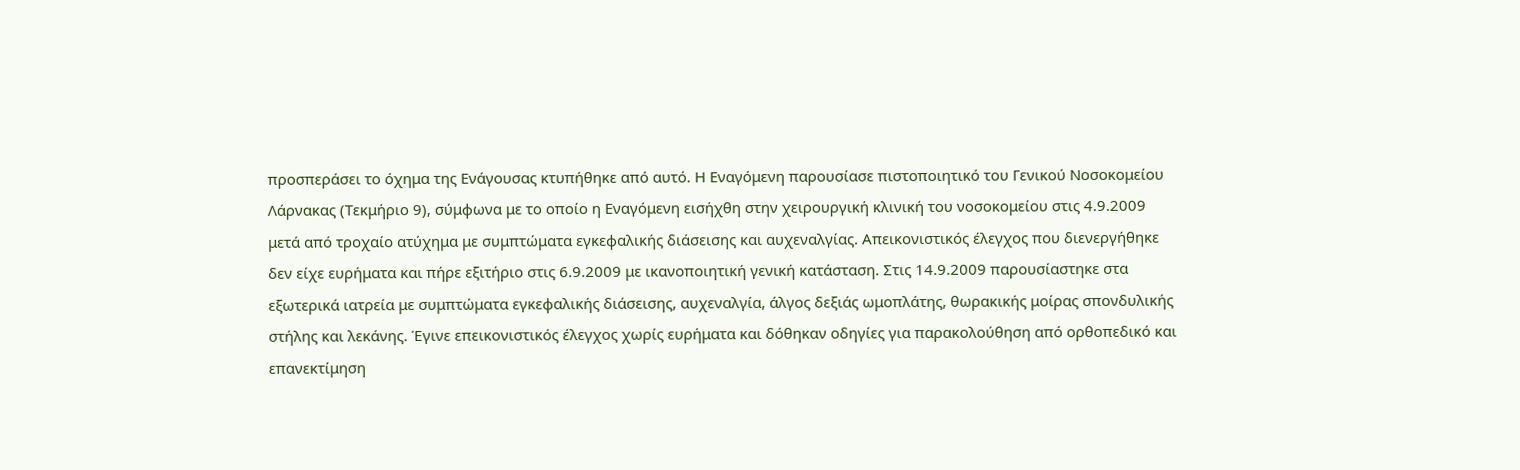προσπεράσει το όχημα της Ενάγουσας κτυπήθηκε από αυτό. Η Εναγόμενη παρουσίασε πιστοποιητικό του Γενικού Νοσοκομείου Λάρνακας (Τεκμήριο 9), σύμφωνα με το οποίο η Εναγόμενη εισήχθη στην χειρουργική κλινική του νοσοκομείου στις 4.9.2009 μετά από τροχαίο ατύχημα με συμπτώματα εγκεφαλικής διάσεισης και αυχεναλγίας. Απεικονιστικός έλεγχος που διενεργήθηκε δεν είχε ευρήματα και πήρε εξιτήριο στις 6.9.2009 με ικανοποιητική γενική κατάσταση. Στις 14.9.2009 παρουσίαστηκε στα εξωτερικά ιατρεία με συμπτώματα εγκεφαλικής διάσεισης, αυχεναλγία, άλγος δεξιάς ωμοπλάτης, θωρακικής μοίρας σπονδυλικής στήλης και λεκάνης. Έγινε επεικονιστικός έλεγχος χωρίς ευρήματα και δόθηκαν οδηγίες για παρακολούθηση από ορθοπεδικό και επανεκτίμηση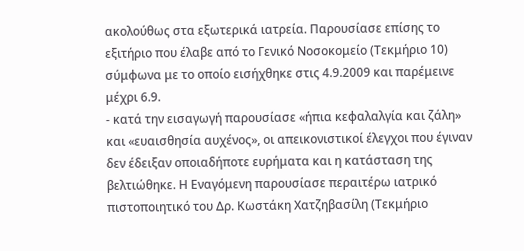ακολούθως στα εξωτερικά ιατρεία. Παρουσίασε επίσης το εξιτήριο που έλαβε από το Γενικό Νοσοκομείο (Τεκμήριο 10) σύμφωνα με το οποίο εισήχθηκε στις 4.9.2009 και παρέμεινε μέχρι 6.9.
- κατά την εισαγωγή παρουσίασε «ήπια κεφαλαλγία και ζάλη» και «ευαισθησία αυχένος», οι απεικονιστικοί έλεγχοι που έγιναν δεν έδειξαν οποιαδήποτε ευρήματα και η κατάσταση της βελτιώθηκε. Η Εναγόμενη παρουσίασε περαιτέρω ιατρικό πιστοποιητικό του Δρ. Κωστάκη Χατζηβασίλη (Τεκμήριο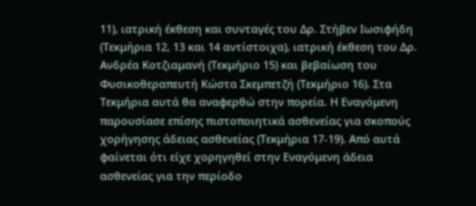11), ιατρική έκθεση και συνταγές του Δρ. Στήβεν Ιωσιφήδη (Τεκμήρια 12, 13 και 14 αντίστοιχα), ιατρική έκθεση του Δρ. Ανδρέα Κοτζιαμανή (Τεκμήριο 15) και βεβαίωση του Φυσικοθεραπευτή Κώστα Σκεμπετζή (Τεκμήριο 16). Στα Τεκμήρια αυτά θα αναφερθώ στην πορεία. Η Εναγόμενη παρουσίασε επίσης πιστοποιητικά ασθενείας για σκοπούς χορήγησης άδειας ασθενείας (Τεκμήρια 17-19). Από αυτά φαίνεται ότι είχε χορηγηθεί στην Εναγόμενη άδεια ασθενείας για την περίοδο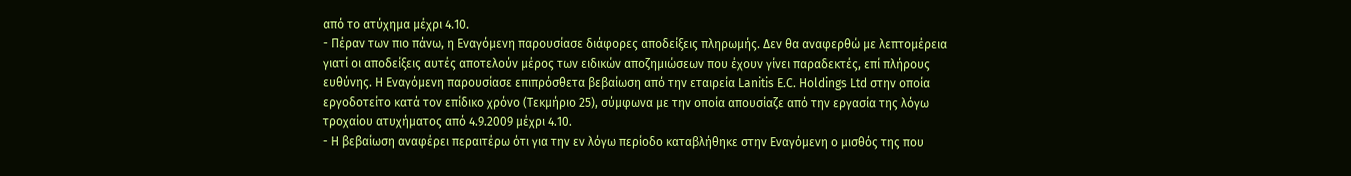από το ατύχημα μέχρι 4.10.
- Πέραν των πιο πάνω, η Εναγόμενη παρουσίασε διάφορες αποδείξεις πληρωμής. Δεν θα αναφερθώ με λεπτομέρεια γιατί οι αποδείξεις αυτές αποτελούν μέρος των ειδικών αποζημιώσεων που έχουν γίνει παραδεκτές, επί πλήρους ευθύνης. Η Εναγόμενη παρουσίασε επιπρόσθετα βεβαίωση από την εταιρεία Lanitis E.C. Holdings Ltd στην οποία εργοδοτείτο κατά τον επίδικο χρόνο (Τεκμήριο 25), σύμφωνα με την οποία απουσίαζε από την εργασία της λόγω τροχαίου ατυχήματος από 4.9.2009 μέχρι 4.10.
- Η βεβαίωση αναφέρει περαιτέρω ότι για την εν λόγω περίοδο καταβλήθηκε στην Εναγόμενη ο μισθός της που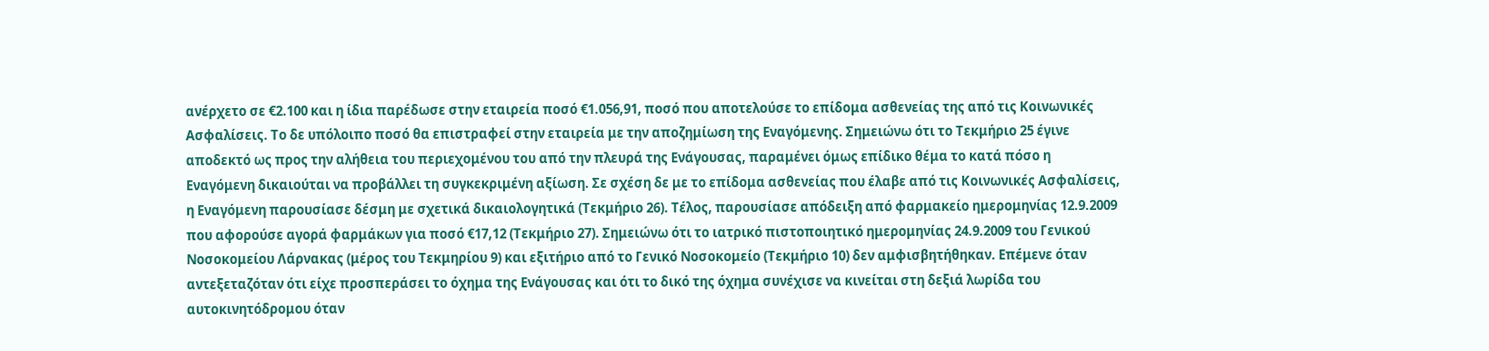ανέρχετο σε €2.100 και η ίδια παρέδωσε στην εταιρεία ποσό €1.056,91, ποσό που αποτελούσε το επίδομα ασθενείας της από τις Κοινωνικές Ασφαλίσεις. Το δε υπόλοιπο ποσό θα επιστραφεί στην εταιρεία με την αποζημίωση της Εναγόμενης. Σημειώνω ότι το Τεκμήριο 25 έγινε αποδεκτό ως προς την αλήθεια του περιεχομένου του από την πλευρά της Ενάγουσας, παραμένει όμως επίδικο θέμα το κατά πόσο η Εναγόμενη δικαιούται να προβάλλει τη συγκεκριμένη αξίωση. Σε σχέση δε με το επίδομα ασθενείας που έλαβε από τις Κοινωνικές Ασφαλίσεις, η Εναγόμενη παρουσίασε δέσμη με σχετικά δικαιολογητικά (Τεκμήριο 26). Τέλος, παρουσίασε απόδειξη από φαρμακείο ημερομηνίας 12.9.2009 που αφορούσε αγορά φαρμάκων για ποσό €17,12 (Τεκμήριο 27). Σημειώνω ότι το ιατρικό πιστοποιητικό ημερομηνίας 24.9.2009 του Γενικού Νοσοκομείου Λάρνακας (μέρος του Τεκμηρίου 9) και εξιτήριο από το Γενικό Νοσοκομείο (Τεκμήριο 10) δεν αμφισβητήθηκαν. Επέμενε όταν αντεξεταζόταν ότι είχε προσπεράσει το όχημα της Ενάγουσας και ότι το δικό της όχημα συνέχισε να κινείται στη δεξιά λωρίδα του αυτοκινητόδρομου όταν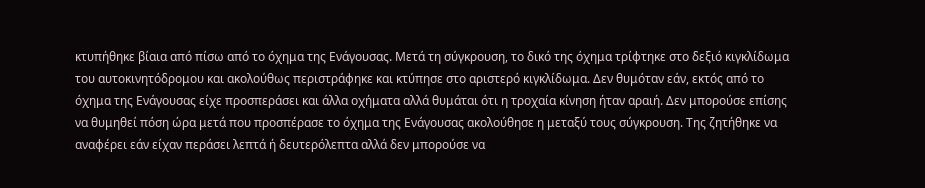κτυπήθηκε βίαια από πίσω από το όχημα της Ενάγουσας. Μετά τη σύγκρουση, το δικό της όχημα τρίφτηκε στο δεξιό κιγκλίδωμα του αυτοκινητόδρομου και ακολούθως περιστράφηκε και κτύπησε στο αριστερό κιγκλίδωμα. Δεν θυμόταν εάν, εκτός από το όχημα της Ενάγουσας είχε προσπεράσει και άλλα οχήματα αλλά θυμάται ότι η τροχαία κίνηση ήταν αραιή. Δεν μπορούσε επίσης να θυμηθεί πόση ώρα μετά που προσπέρασε το όχημα της Ενάγουσας ακολούθησε η μεταξύ τους σύγκρουση. Της ζητήθηκε να αναφέρει εάν είχαν περάσει λεπτά ή δευτερόλεπτα αλλά δεν μπορούσε να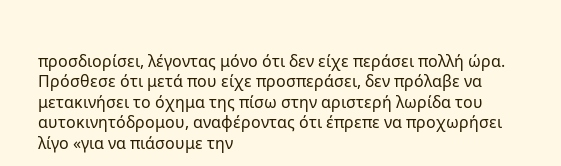προσδιορίσει, λέγοντας μόνο ότι δεν είχε περάσει πολλή ώρα. Πρόσθεσε ότι μετά που είχε προσπεράσει, δεν πρόλαβε να μετακινήσει το όχημα της πίσω στην αριστερή λωρίδα του αυτοκινητόδρομου, αναφέροντας ότι έπρεπε να προχωρήσει λίγο «για να πιάσουμε την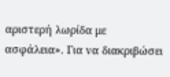αριστερή λωρίδα με ασφάλεια». Για να διακριβώσει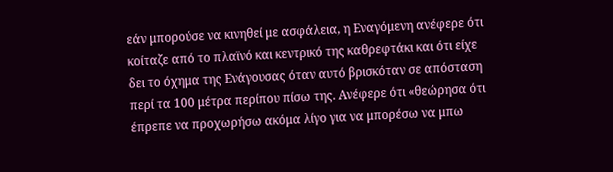εάν μπορούσε να κινηθεί με ασφάλεια, η Εναγόμενη ανέφερε ότι κοίταζε από το πλαϊνό και κεντρικό της καθρεφτάκι και ότι είχε δει το όχημα της Ενάγουσας όταν αυτό βρισκόταν σε απόσταση περί τα 100 μέτρα περίπου πίσω της. Ανέφερε ότι «θεώρησα ότι έπρεπε να προχωρήσω ακόμα λίγο για να μπορέσω να μπω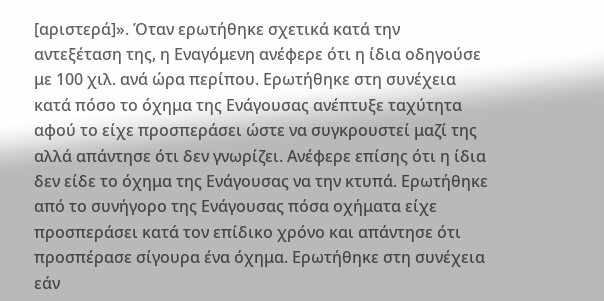[αριστερά]». Όταν ερωτήθηκε σχετικά κατά την αντεξέταση της, η Εναγόμενη ανέφερε ότι η ίδια οδηγούσε με 100 χιλ. ανά ώρα περίπου. Ερωτήθηκε στη συνέχεια κατά πόσο το όχημα της Ενάγουσας ανέπτυξε ταχύτητα αφού το είχε προσπεράσει ώστε να συγκρουστεί μαζί της αλλά απάντησε ότι δεν γνωρίζει. Ανέφερε επίσης ότι η ίδια δεν είδε το όχημα της Ενάγουσας να την κτυπά. Ερωτήθηκε από το συνήγορο της Ενάγουσας πόσα οχήματα είχε προσπεράσει κατά τον επίδικο χρόνο και απάντησε ότι προσπέρασε σίγουρα ένα όχημα. Ερωτήθηκε στη συνέχεια εάν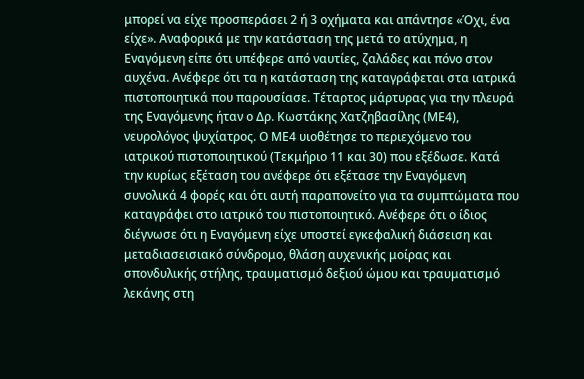μπορεί να είχε προσπεράσει 2 ή 3 οχήματα και απάντησε «Όχι, ένα είχε». Αναφορικά με την κατάσταση της μετά το ατύχημα, η Εναγόμενη είπε ότι υπέφερε από ναυτίες, ζαλάδες και πόνο στον αυχένα. Ανέφερε ότι τα η κατάσταση της καταγράφεται στα ιατρικά πιστοποιητικά που παρουσίασε. Τέταρτος μάρτυρας για την πλευρά της Εναγόμενης ήταν ο Δρ. Κωστάκης Χατζηβασίλης (ΜΕ4), νευρολόγος ψυχίατρος. Ο ΜΕ4 υιοθέτησε το περιεχόμενο του ιατρικού πιστοποιητικού (Τεκμήριο 11 και 30) που εξέδωσε. Κατά την κυρίως εξέταση του ανέφερε ότι εξέτασε την Εναγόμενη συνολικά 4 φορές και ότι αυτή παραπονείτο για τα συμπτώματα που καταγράφει στο ιατρικό του πιστοποιητικό. Ανέφερε ότι ο ίδιος διέγνωσε ότι η Εναγόμενη είχε υποστεί εγκεφαλική διάσειση και μεταδιασεισιακό σύνδρομο, θλάση αυχενικής μοίρας και σπονδυλικής στήλης, τραυματισμό δεξιού ώμου και τραυματισμό λεκάνης στη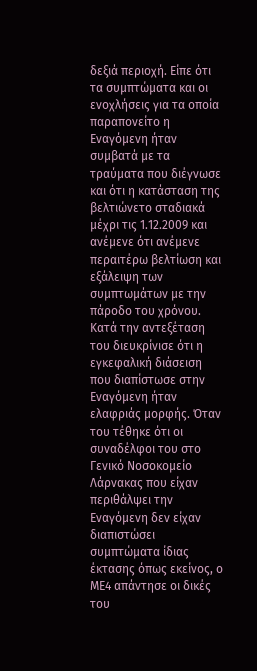δεξιά περιοχή. Είπε ότι τα συμπτώματα και οι ενοχλήσεις για τα οποία παραπονείτο η Εναγόμενη ήταν συμβατά με τα τραύματα που διέγνωσε και ότι η κατάσταση της βελτιώνετο σταδιακά μέχρι τις 1.12.2009 και ανέμενε ότι ανέμενε περαιτέρω βελτίωση και εξάλειψη των συμπτωμάτων με την πάροδο του χρόνου. Κατά την αντεξέταση του διευκρίνισε ότι η εγκεφαλική διάσειση που διαπίστωσε στην Εναγόμενη ήταν ελαφριάς μορφής. Όταν του τέθηκε ότι οι συναδέλφοι του στο Γενικό Νοσοκομείο Λάρνακας που είχαν περιθάλψει την Εναγόμενη δεν είχαν διαπιστώσει συμπτώματα ίδιας έκτασης όπως εκείνος, ο ΜΕ4 απάντησε οι δικές του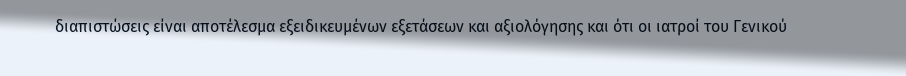διαπιστώσεις είναι αποτέλεσμα εξειδικευμένων εξετάσεων και αξιολόγησης και ότι οι ιατροί του Γενικού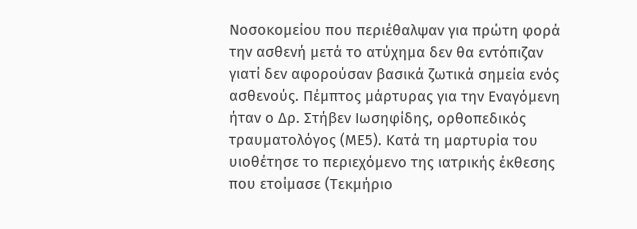Νοσοκομείου που περιέθαλψαν για πρώτη φορά την ασθενή μετά το ατύχημα δεν θα εντόπιζαν γιατί δεν αφορούσαν βασικά ζωτικά σημεία ενός ασθενούς. Πέμπτος μάρτυρας για την Εναγόμενη ήταν ο Δρ. Στήβεν Ιωσηφίδης, ορθοπεδικός τραυματολόγος (ΜΕ5). Κατά τη μαρτυρία του υιοθέτησε το περιεχόμενο της ιατρικής έκθεσης που ετοίμασε (Τεκμήριο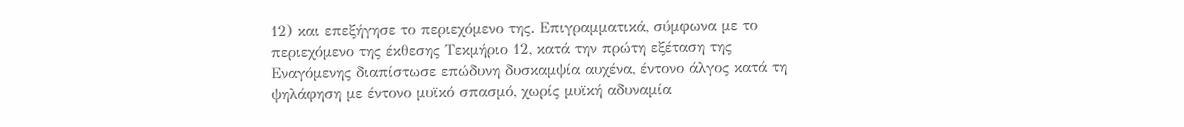12) και επεξήγησε το περιεχόμενο της. Επιγραμματικά, σύμφωνα με το περιεχόμενο της έκθεσης Τεκμήριο 12, κατά την πρώτη εξέταση της Εναγόμενης διαπίστωσε επώδυνη δυσκαμψία αυχένα, έντονο άλγος κατά τη ψηλάφηση με έντονο μυϊκό σπασμό, χωρίς μυϊκή αδυναμία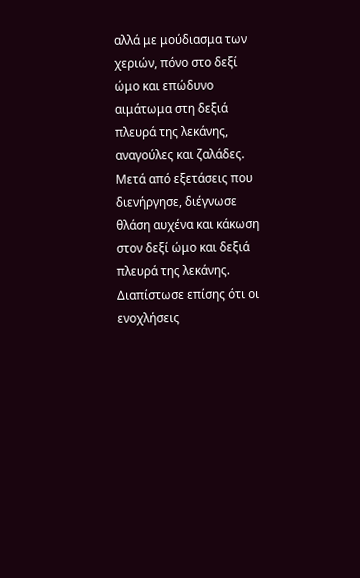αλλά με μούδιασμα των χεριών, πόνο στο δεξί ώμο και επώδυνο αιμάτωμα στη δεξιά πλευρά της λεκάνης, αναγούλες και ζαλάδες. Μετά από εξετάσεις που διενήργησε, διέγνωσε θλάση αυχένα και κάκωση στον δεξί ώμο και δεξιά πλευρά της λεκάνης. Διαπίστωσε επίσης ότι οι ενοχλήσεις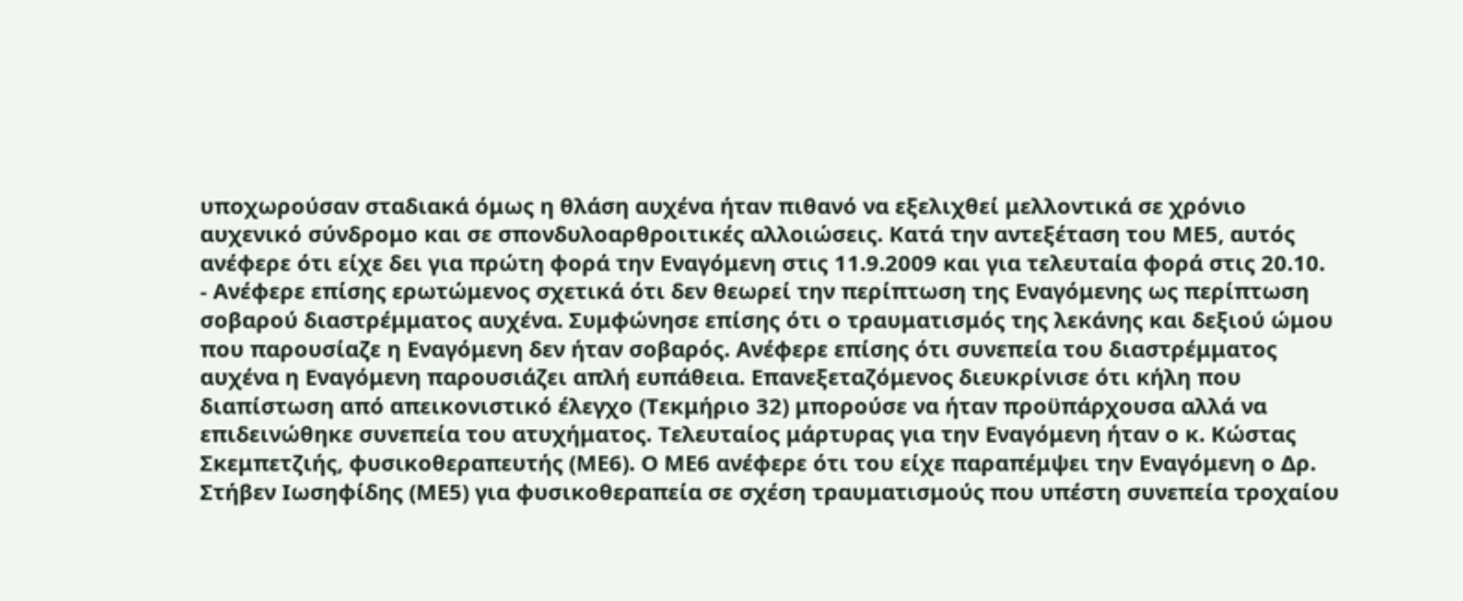υποχωρούσαν σταδιακά όμως η θλάση αυχένα ήταν πιθανό να εξελιχθεί μελλοντικά σε χρόνιο αυχενικό σύνδρομο και σε σπονδυλοαρθροιτικές αλλοιώσεις. Κατά την αντεξέταση του ΜΕ5, αυτός ανέφερε ότι είχε δει για πρώτη φορά την Εναγόμενη στις 11.9.2009 και για τελευταία φορά στις 20.10.
- Ανέφερε επίσης ερωτώμενος σχετικά ότι δεν θεωρεί την περίπτωση της Εναγόμενης ως περίπτωση σοβαρού διαστρέμματος αυχένα. Συμφώνησε επίσης ότι ο τραυματισμός της λεκάνης και δεξιού ώμου που παρουσίαζε η Εναγόμενη δεν ήταν σοβαρός. Ανέφερε επίσης ότι συνεπεία του διαστρέμματος αυχένα η Εναγόμενη παρουσιάζει απλή ευπάθεια. Επανεξεταζόμενος διευκρίνισε ότι κήλη που διαπίστωση από απεικονιστικό έλεγχο (Τεκμήριο 32) μπορούσε να ήταν προϋπάρχουσα αλλά να επιδεινώθηκε συνεπεία του ατυχήματος. Τελευταίος μάρτυρας για την Εναγόμενη ήταν ο κ. Κώστας Σκεμπετζιής, φυσικοθεραπευτής (ΜΕ6). Ο ΜΕ6 ανέφερε ότι του είχε παραπέμψει την Εναγόμενη ο Δρ. Στήβεν Ιωσηφίδης (ΜΕ5) για φυσικοθεραπεία σε σχέση τραυματισμούς που υπέστη συνεπεία τροχαίου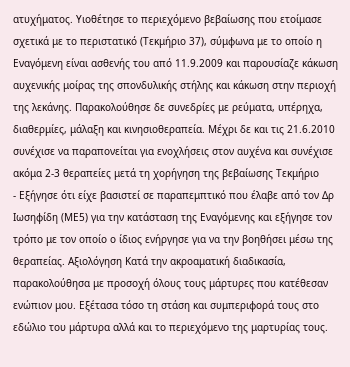ατυχήματος. Υιοθέτησε το περιεχόμενο βεβαίωσης που ετοίμασε σχετικά με το περιστατικό (Τεκμήριο 37), σύμφωνα με το οποίο η Εναγόμενη είναι ασθενής του από 11.9.2009 και παρουσίαζε κάκωση αυχενικής μοίρας της σπονδυλικής στήλης και κάκωση στην περιοχή της λεκάνης. Παρακολούθησε δε συνεδρίες με ρεύματα, υπέρηχα, διαθερμίες, μάλαξη και κινησιοθεραπεία. Μέχρι δε και τις 21.6.2010 συνέχισε να παραπονείται για ενοχλήσεις στον αυχένα και συνέχισε ακόμα 2-3 θεραπείες μετά τη χορήγηση της βεβαίωσης Τεκμήριο
- Εξήγησε ότι είχε βασιστεί σε παραπεμπτικό που έλαβε από τον Δρ Ιωσηφίδη (ΜΕ5) για την κατάσταση της Εναγόμενης και εξήγησε τον τρόπο με τον οποίο ο ίδιος ενήργησε για να την βοηθήσει μέσω της θεραπείας. Αξιολόγηση Κατά την ακροαματική διαδικασία, παρακολούθησα με προσοχή όλους τους μάρτυρες που κατέθεσαν ενώπιον μου. Εξέτασα τόσο τη στάση και συμπεριφορά τους στο εδώλιο του μάρτυρα αλλά και το περιεχόμενο της μαρτυρίας τους.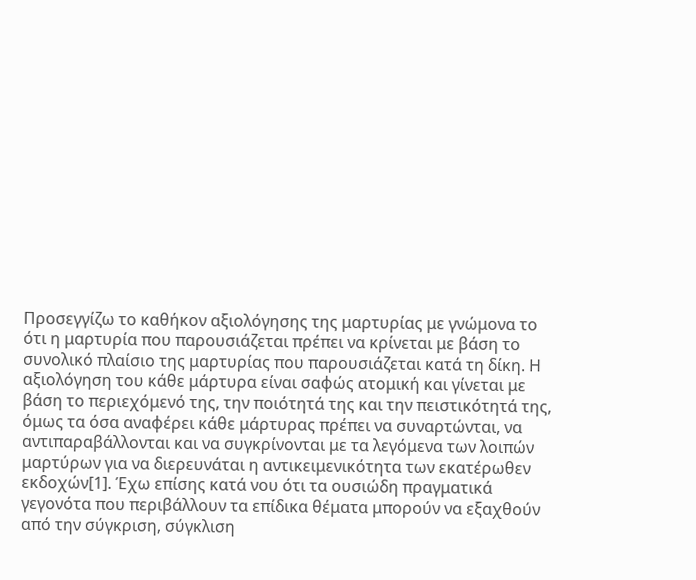Προσεγγίζω το καθήκον αξιολόγησης της μαρτυρίας με γνώμονα το ότι η μαρτυρία που παρουσιάζεται πρέπει να κρίνεται με βάση το συνολικό πλαίσιο της μαρτυρίας που παρουσιάζεται κατά τη δίκη. Η αξιολόγηση του κάθε μάρτυρα είναι σαφώς ατομική και γίνεται με βάση το περιεχόμενό της, την ποιότητά της και την πειστικότητά της, όμως τα όσα αναφέρει κάθε μάρτυρας πρέπει να συναρτώνται, να αντιπαραβάλλονται και να συγκρίνονται με τα λεγόμενα των λοιπών μαρτύρων για να διερευνάται η αντικειμενικότητα των εκατέρωθεν εκδοχών[1]. Έχω επίσης κατά νου ότι τα ουσιώδη πραγματικά γεγονότα που περιβάλλουν τα επίδικα θέματα μπορούν να εξαχθούν από την σύγκριση, σύγκλιση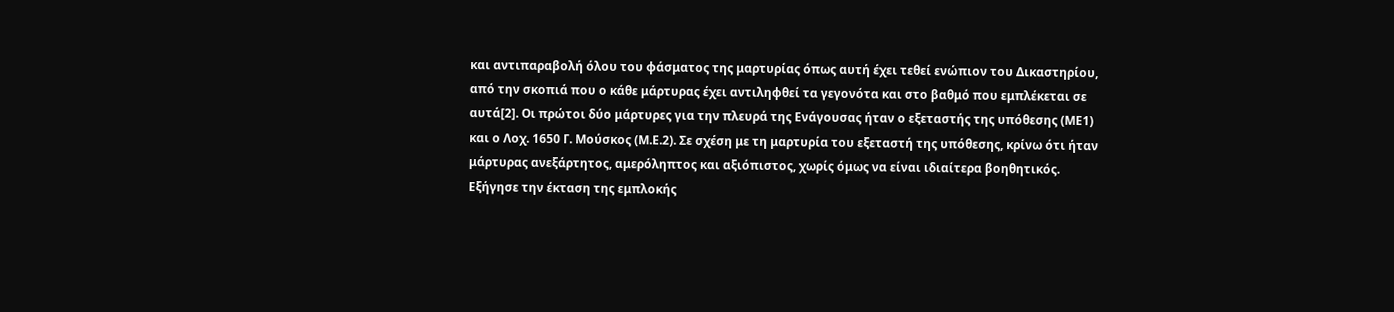και αντιπαραβολή όλου του φάσματος της μαρτυρίας όπως αυτή έχει τεθεί ενώπιον του Δικαστηρίου, από την σκοπιά που ο κάθε μάρτυρας έχει αντιληφθεί τα γεγονότα και στο βαθμό που εμπλέκεται σε αυτά[2]. Οι πρώτοι δύο μάρτυρες για την πλευρά της Ενάγουσας ήταν ο εξεταστής της υπόθεσης (ΜΕ1) και ο Λοχ. 1650 Γ. Μούσκος (Μ.Ε.2). Σε σχέση με τη μαρτυρία του εξεταστή της υπόθεσης, κρίνω ότι ήταν μάρτυρας ανεξάρτητος, αμερόληπτος και αξιόπιστος, χωρίς όμως να είναι ιδιαίτερα βοηθητικός. Εξήγησε την έκταση της εμπλοκής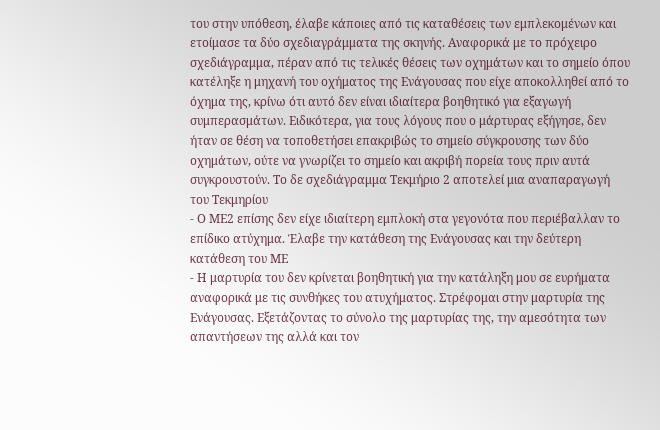του στην υπόθεση, έλαβε κάποιες από τις καταθέσεις των εμπλεκομένων και ετοίμασε τα δύο σχεδιαγράμματα της σκηνής. Αναφορικά με το πρόχειρο σχεδιάγραμμα, πέραν από τις τελικές θέσεις των οχημάτων και το σημείο όπου κατέληξε η μηχανή του οχήματος της Ενάγουσας που είχε αποκολληθεί από το όχημα της, κρίνω ότι αυτό δεν είναι ιδιαίτερα βοηθητικό για εξαγωγή συμπερασμάτων. Ειδικότερα, για τους λόγους που ο μάρτυρας εξήγησε, δεν ήταν σε θέση να τοποθετήσει επακριβώς το σημείο σύγκρουσης των δύο οχημάτων, ούτε να γνωρίζει το σημείο και ακριβή πορεία τους πριν αυτά συγκρουστούν. Το δε σχεδιάγραμμα Τεκμήριο 2 αποτελεί μια αναπαραγωγή του Τεκμηρίου
- Ο ΜΕ2 επίσης δεν είχε ιδιαίτερη εμπλοκή στα γεγονότα που περιέβαλλαν το επίδικο ατύχημα. Έλαβε την κατάθεση της Ενάγουσας και την δεύτερη κατάθεση του ΜΕ
- Η μαρτυρία του δεν κρίνεται βοηθητική για την κατάληξη μου σε ευρήματα αναφορικά με τις συνθήκες του ατυχήματος. Στρέφομαι στην μαρτυρία της Ενάγουσας. Εξετάζοντας το σύνολο της μαρτυρίας της, την αμεσότητα των απαντήσεων της αλλά και τον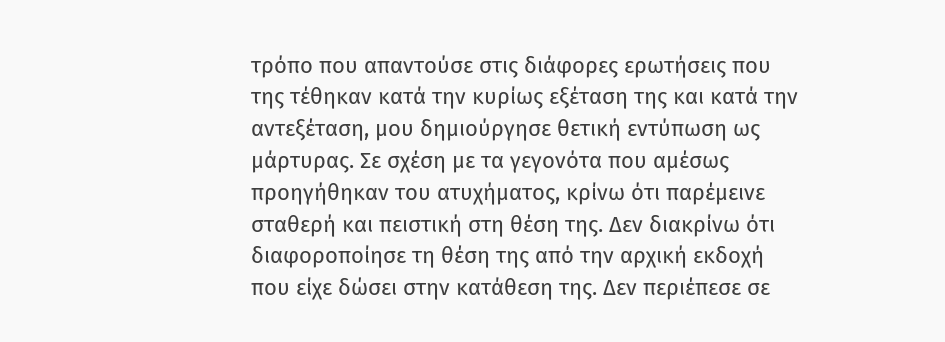τρόπο που απαντούσε στις διάφορες ερωτήσεις που της τέθηκαν κατά την κυρίως εξέταση της και κατά την αντεξέταση, μου δημιούργησε θετική εντύπωση ως μάρτυρας. Σε σχέση με τα γεγονότα που αμέσως προηγήθηκαν του ατυχήματος, κρίνω ότι παρέμεινε σταθερή και πειστική στη θέση της. Δεν διακρίνω ότι διαφοροποίησε τη θέση της από την αρχική εκδοχή που είχε δώσει στην κατάθεση της. Δεν περιέπεσε σε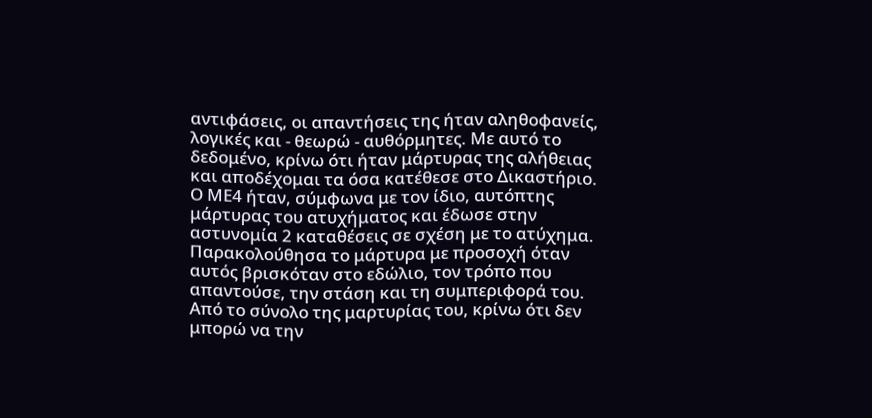αντιφάσεις, οι απαντήσεις της ήταν αληθοφανείς, λογικές και - θεωρώ - αυθόρμητες. Με αυτό το δεδομένο, κρίνω ότι ήταν μάρτυρας της αλήθειας και αποδέχομαι τα όσα κατέθεσε στο Δικαστήριο. Ο ΜΕ4 ήταν, σύμφωνα με τον ίδιο, αυτόπτης μάρτυρας του ατυχήματος και έδωσε στην αστυνομία 2 καταθέσεις σε σχέση με το ατύχημα. Παρακολούθησα το μάρτυρα με προσοχή όταν αυτός βρισκόταν στο εδώλιο, τον τρόπο που απαντούσε, την στάση και τη συμπεριφορά του. Από το σύνολο της μαρτυρίας του, κρίνω ότι δεν μπορώ να την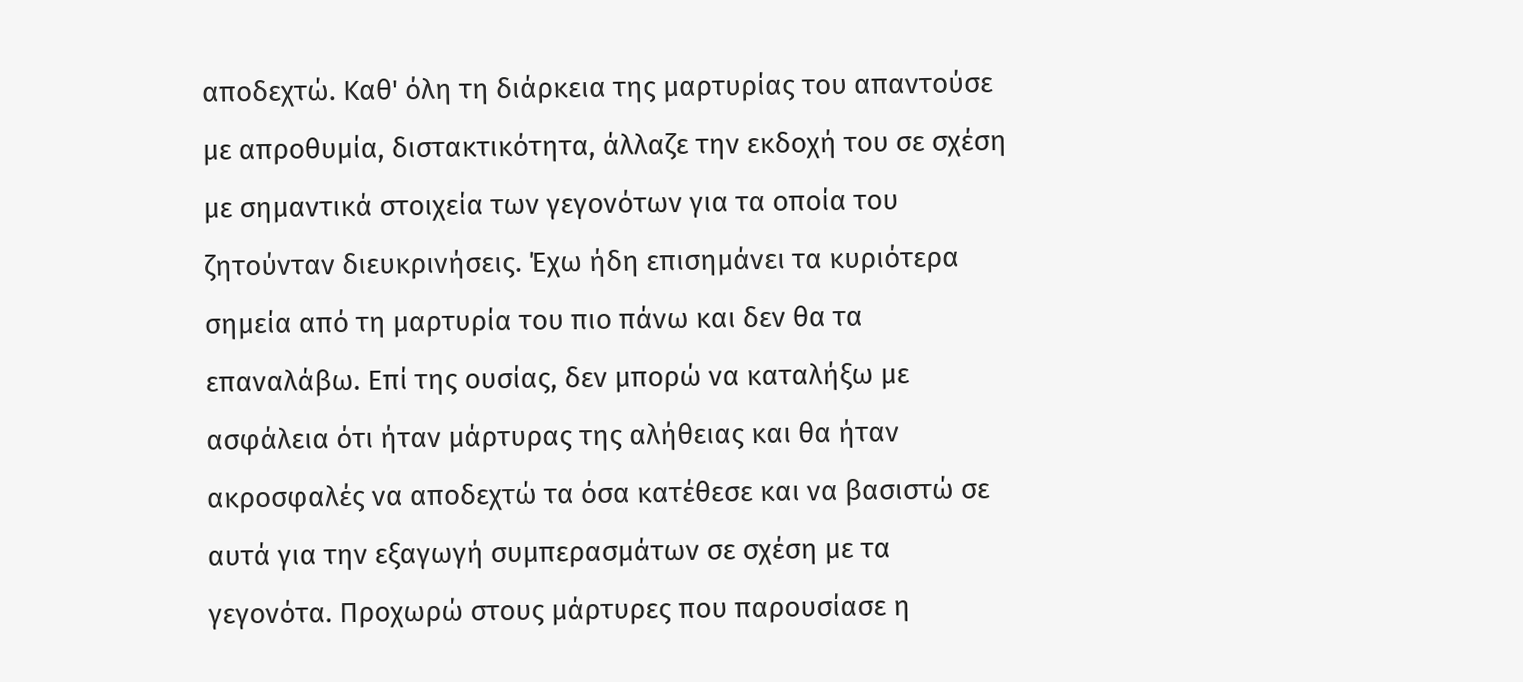αποδεχτώ. Καθ' όλη τη διάρκεια της μαρτυρίας του απαντούσε με απροθυμία, διστακτικότητα, άλλαζε την εκδοχή του σε σχέση με σημαντικά στοιχεία των γεγονότων για τα οποία του ζητούνταν διευκρινήσεις. Έχω ήδη επισημάνει τα κυριότερα σημεία από τη μαρτυρία του πιο πάνω και δεν θα τα επαναλάβω. Επί της ουσίας, δεν μπορώ να καταλήξω με ασφάλεια ότι ήταν μάρτυρας της αλήθειας και θα ήταν ακροσφαλές να αποδεχτώ τα όσα κατέθεσε και να βασιστώ σε αυτά για την εξαγωγή συμπερασμάτων σε σχέση με τα γεγονότα. Προχωρώ στους μάρτυρες που παρουσίασε η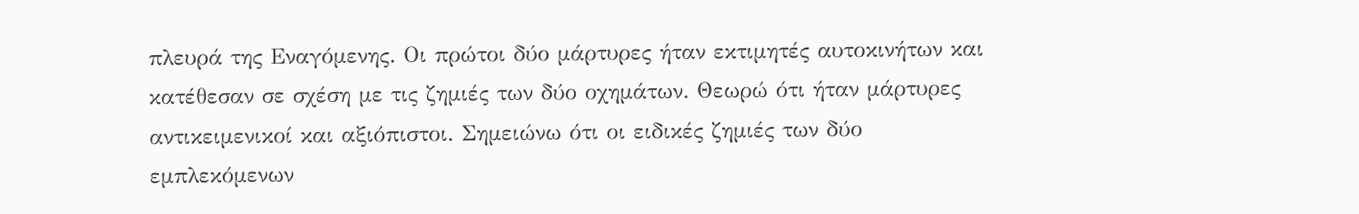πλευρά της Εναγόμενης. Οι πρώτοι δύο μάρτυρες ήταν εκτιμητές αυτοκινήτων και κατέθεσαν σε σχέση με τις ζημιές των δύο οχημάτων. Θεωρώ ότι ήταν μάρτυρες αντικειμενικοί και αξιόπιστοι. Σημειώνω ότι οι ειδικές ζημιές των δύο εμπλεκόμενων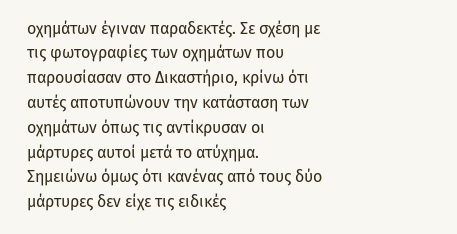οχημάτων έγιναν παραδεκτές. Σε σχέση με τις φωτογραφίες των οχημάτων που παρουσίασαν στο Δικαστήριο, κρίνω ότι αυτές αποτυπώνουν την κατάσταση των οχημάτων όπως τις αντίκρυσαν οι μάρτυρες αυτοί μετά το ατύχημα. Σημειώνω όμως ότι κανένας από τους δύο μάρτυρες δεν είχε τις ειδικές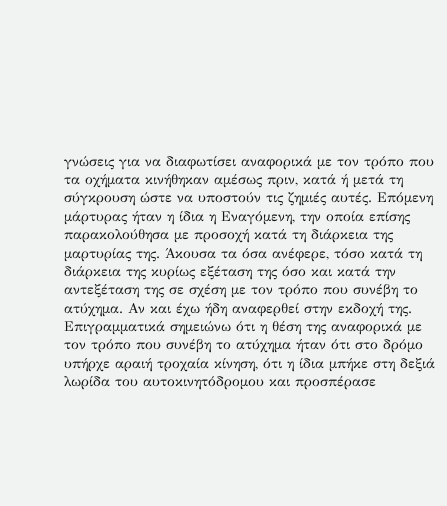γνώσεις για να διαφωτίσει αναφορικά με τον τρόπο που τα οχήματα κινήθηκαν αμέσως πριν, κατά ή μετά τη σύγκρουση ώστε να υποστούν τις ζημιές αυτές. Επόμενη μάρτυρας ήταν η ίδια η Εναγόμενη, την οποία επίσης παρακολούθησα με προσοχή κατά τη διάρκεια της μαρτυρίας της. Άκουσα τα όσα ανέφερε, τόσο κατά τη διάρκεια της κυρίως εξέταση της όσο και κατά την αντεξέταση της σε σχέση με τον τρόπο που συνέβη το ατύχημα. Αν και έχω ήδη αναφερθεί στην εκδοχή της. Επιγραμματικά σημειώνω ότι η θέση της αναφορικά με τον τρόπο που συνέβη το ατύχημα ήταν ότι στο δρόμο υπήρχε αραιή τροχαία κίνηση, ότι η ίδια μπήκε στη δεξιά λωρίδα του αυτοκινητόδρομου και προσπέρασε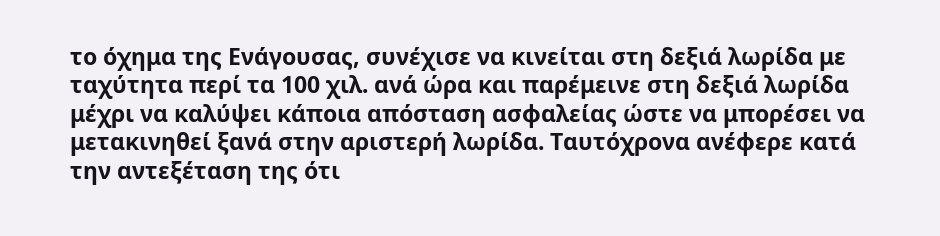το όχημα της Ενάγουσας, συνέχισε να κινείται στη δεξιά λωρίδα με ταχύτητα περί τα 100 χιλ. ανά ώρα και παρέμεινε στη δεξιά λωρίδα μέχρι να καλύψει κάποια απόσταση ασφαλείας ώστε να μπορέσει να μετακινηθεί ξανά στην αριστερή λωρίδα. Ταυτόχρονα ανέφερε κατά την αντεξέταση της ότι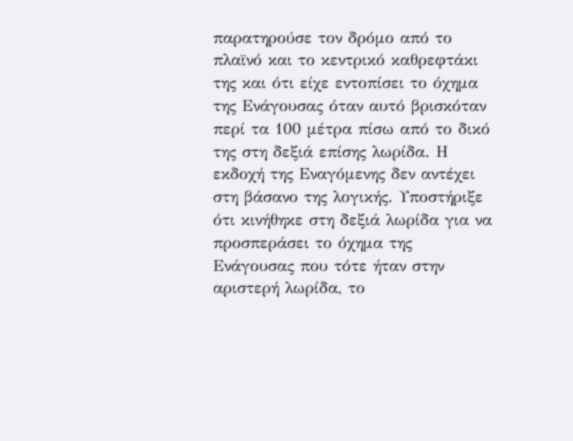παρατηρούσε τον δρόμο από το πλαϊνό και το κεντρικό καθρεφτάκι της και ότι είχε εντοπίσει το όχημα της Ενάγουσας όταν αυτό βρισκόταν περί τα 100 μέτρα πίσω από το δικό της στη δεξιά επίσης λωρίδα. Η εκδοχή της Εναγόμενης δεν αντέχει στη βάσανο της λογικής. Υποστήριξε ότι κινήθηκε στη δεξιά λωρίδα για να προσπεράσει το όχημα της Ενάγουσας που τότε ήταν στην αριστερή λωρίδα, το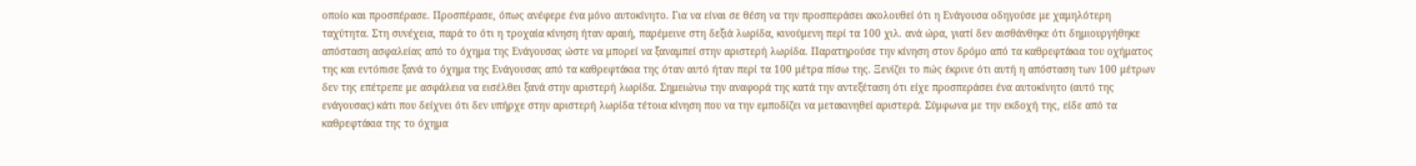οποίο και προσπέρασε. Προσπέρασε, όπως ανέφερε ένα μόνο αυτοκίνητο. Για να είναι σε θέση να την προσπεράσει ακολουθεί ότι η Ενάγουσα οδηγούσε με χαμηλότερη ταχύτητα. Στη συνέχεια, παρά το ότι η τροχαία κίνηση ήταν αραιή, παρέμεινε στη δεξιά λωρίδα, κινούμενη περί τα 100 χιλ. ανά ώρα, γιατί δεν αισθάνθηκε ότι δημιουργήθηκε απόσταση ασφαλείας από το όχημα της Ενάγουσας ώστε να μπορεί να ξαναμπεί στην αριστερή λωρίδα. Παρατηρούσε την κίνηση στον δρόμο από τα καθρεφτάκια του οχήματος της και εντόπισε ξανά το όχημα της Ενάγουσας από τα καθρεφτάκια της όταν αυτό ήταν περί τα 100 μέτρα πίσω της. Ξενίζει το πώς έκρινε ότι αυτή η απόσταση των 100 μέτρων δεν της επέτρεπε με ασφάλεια να εισέλθει ξανά στην αριστερή λωρίδα. Σημειώνω την αναφορά της κατά την αντεξέταση ότι είχε προσπεράσει ένα αυτοκίνητο (αυτό της ενάγουσας) κάτι που δείχνει ότι δεν υπήρχε στην αριστερή λωρίδα τέτοια κίνηση που να την εμποδίζει να μετακινηθεί αριστερά. Σύμφωνα με την εκδοχή της, είδε από τα καθρεφτάκια της το όχημα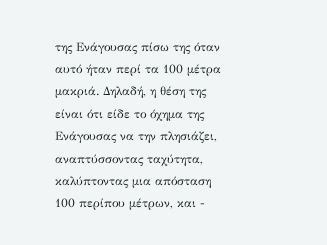της Ενάγουσας πίσω της όταν αυτό ήταν περί τα 100 μέτρα μακριά. Δηλαδή, η θέση της είναι ότι είδε το όχημα της Ενάγουσας να την πλησιάζει, αναπτύσσοντας ταχύτητα, καλύπτοντας μια απόσταση 100 περίπου μέτρων, και -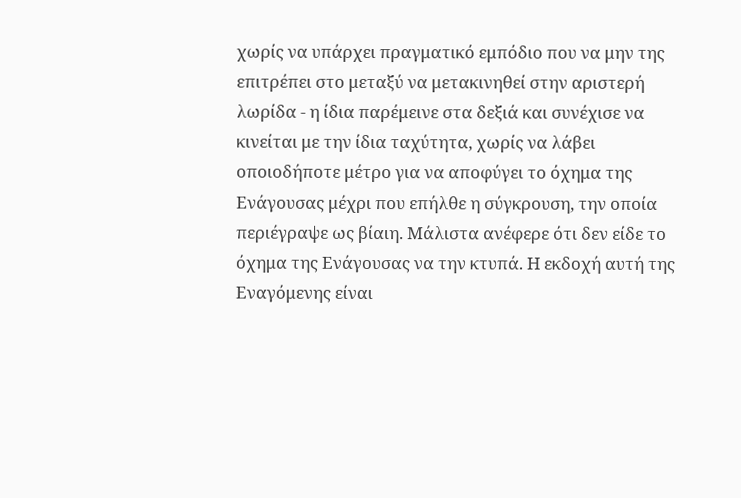χωρίς να υπάρχει πραγματικό εμπόδιο που να μην της επιτρέπει στο μεταξύ να μετακινηθεί στην αριστερή λωρίδα - η ίδια παρέμεινε στα δεξιά και συνέχισε να κινείται με την ίδια ταχύτητα, χωρίς να λάβει οποιοδήποτε μέτρο για να αποφύγει το όχημα της Ενάγουσας μέχρι που επήλθε η σύγκρουση, την οποία περιέγραψε ως βίαιη. Μάλιστα ανέφερε ότι δεν είδε το όχημα της Ενάγουσας να την κτυπά. Η εκδοχή αυτή της Εναγόμενης είναι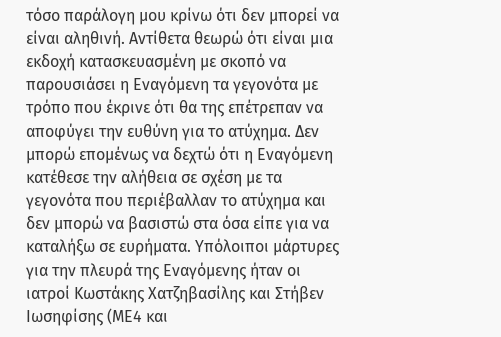τόσο παράλογη μου κρίνω ότι δεν μπορεί να είναι αληθινή. Αντίθετα θεωρώ ότι είναι μια εκδοχή κατασκευασμένη με σκοπό να παρουσιάσει η Εναγόμενη τα γεγονότα με τρόπο που έκρινε ότι θα της επέτρεπαν να αποφύγει την ευθύνη για το ατύχημα. Δεν μπορώ επομένως να δεχτώ ότι η Εναγόμενη κατέθεσε την αλήθεια σε σχέση με τα γεγονότα που περιέβαλλαν το ατύχημα και δεν μπορώ να βασιστώ στα όσα είπε για να καταλήξω σε ευρήματα. Υπόλοιποι μάρτυρες για την πλευρά της Εναγόμενης ήταν οι ιατροί Κωστάκης Χατζηβασίλης και Στήβεν Ιωσηφίσης (ΜΕ4 και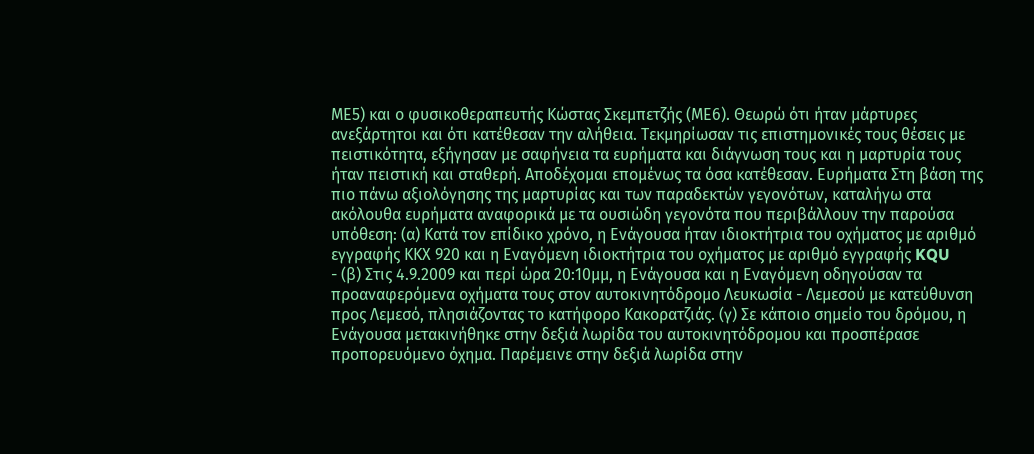ΜΕ5) και ο φυσικοθεραπευτής Κώστας Σκεμπετζής (ΜΕ6). Θεωρώ ότι ήταν μάρτυρες ανεξάρτητοι και ότι κατέθεσαν την αλήθεια. Τεκμηρίωσαν τις επιστημονικές τους θέσεις με πειστικότητα, εξήγησαν με σαφήνεια τα ευρήματα και διάγνωση τους και η μαρτυρία τους ήταν πειστική και σταθερή. Αποδέχομαι επομένως τα όσα κατέθεσαν. Ευρήματα Στη βάση της πιο πάνω αξιολόγησης της μαρτυρίας και των παραδεκτών γεγονότων, καταλήγω στα ακόλουθα ευρήματα αναφορικά με τα ουσιώδη γεγονότα που περιβάλλουν την παρούσα υπόθεση: (α) Κατά τον επίδικο χρόνο, η Ενάγουσα ήταν ιδιοκτήτρια του οχήματος με αριθμό εγγραφής ΚΚΧ 920 και η Εναγόμενη ιδιοκτήτρια του οχήματος με αριθμό εγγραφής KQU
- (β) Στις 4.9.2009 και περί ώρα 20:10μμ, η Ενάγουσα και η Εναγόμενη οδηγούσαν τα προαναφερόμενα οχήματα τους στον αυτοκινητόδρομο Λευκωσία - Λεμεσού με κατεύθυνση προς Λεμεσό, πλησιάζοντας το κατήφορο Κακορατζιάς. (γ) Σε κάποιο σημείο του δρόμου, η Ενάγουσα μετακινήθηκε στην δεξιά λωρίδα του αυτοκινητόδρομου και προσπέρασε προπορευόμενο όχημα. Παρέμεινε στην δεξιά λωρίδα στην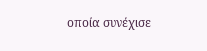οποία συνέχισε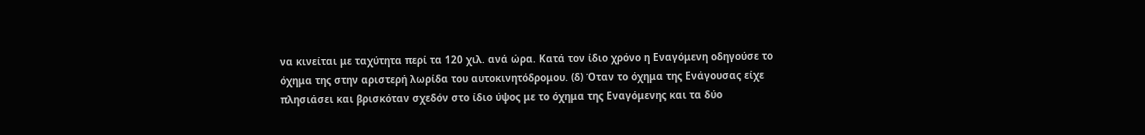να κινείται με ταχύτητα περί τα 120 χιλ. ανά ώρα. Κατά τον ίδιο χρόνο η Εναγόμενη οδηγούσε το όχημα της στην αριστερή λωρίδα του αυτοκινητόδρομου. (δ) Όταν το όχημα της Ενάγουσας είχε πλησιάσει και βρισκόταν σχεδόν στο ίδιο ύψος με το όχημα της Εναγόμενης και τα δύο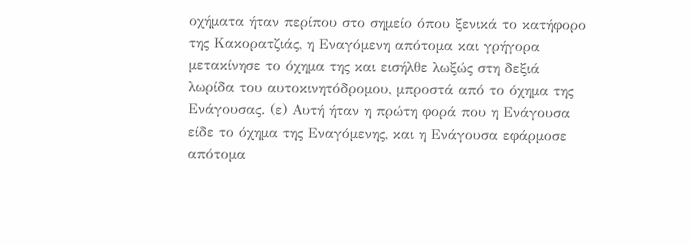οχήματα ήταν περίπου στο σημείο όπου ξενικά το κατήφορο της Κακορατζιάς, η Εναγόμενη απότομα και γρήγορα μετακίνησε το όχημα της και εισήλθε λωξώς στη δεξιά λωρίδα του αυτοκινητόδρομου, μπροστά από το όχημα της Ενάγουσας. (ε) Αυτή ήταν η πρώτη φορά που η Ενάγουσα είδε το όχημα της Εναγόμενης, και η Ενάγουσα εφάρμοσε απότομα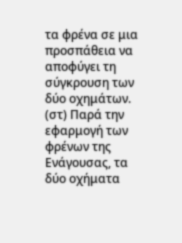τα φρένα σε μια προσπάθεια να αποφύγει τη σύγκρουση των δύο οχημάτων. (στ) Παρά την εφαρμογή των φρένων της Ενάγουσας, τα δύο οχήματα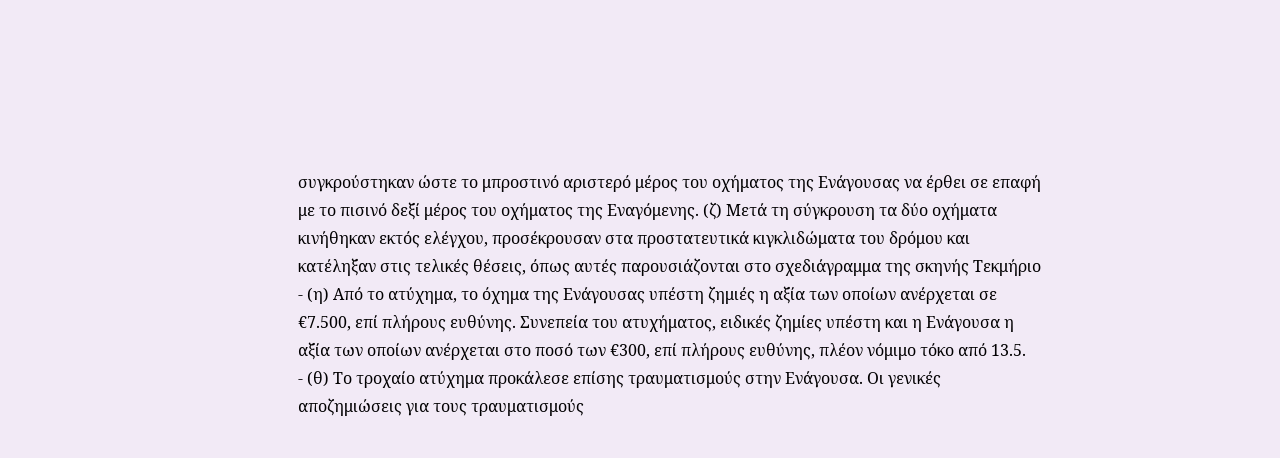συγκρούστηκαν ώστε το μπροστινό αριστερό μέρος του οχήματος της Ενάγουσας να έρθει σε επαφή με το πισινό δεξί μέρος του οχήματος της Εναγόμενης. (ζ) Μετά τη σύγκρουση τα δύο οχήματα κινήθηκαν εκτός ελέγχου, προσέκρουσαν στα προστατευτικά κιγκλιδώματα του δρόμου και κατέληξαν στις τελικές θέσεις, όπως αυτές παρουσιάζονται στο σχεδιάγραμμα της σκηνής Τεκμήριο
- (η) Από το ατύχημα, το όχημα της Ενάγουσας υπέστη ζημιές η αξία των οποίων ανέρχεται σε €7.500, επί πλήρους ευθύνης. Συνεπεία του ατυχήματος, ειδικές ζημίες υπέστη και η Ενάγουσα η αξία των οποίων ανέρχεται στο ποσό των €300, επί πλήρους ευθύνης, πλέον νόμιμο τόκο από 13.5.
- (θ) Το τροχαίο ατύχημα προκάλεσε επίσης τραυματισμούς στην Ενάγουσα. Οι γενικές αποζημιώσεις για τους τραυματισμούς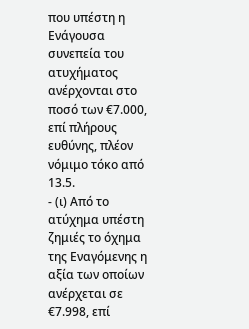που υπέστη η Ενάγουσα συνεπεία του ατυχήματος ανέρχονται στο ποσό των €7.000, επί πλήρους ευθύνης, πλέον νόμιμο τόκο από 13.5.
- (ι) Από το ατύχημα υπέστη ζημιές το όχημα της Εναγόμενης η αξία των οποίων ανέρχεται σε €7.998, επί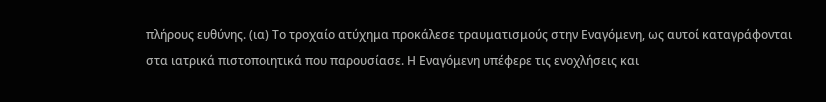πλήρους ευθύνης. (ια) Το τροχαίο ατύχημα προκάλεσε τραυματισμούς στην Εναγόμενη, ως αυτοί καταγράφονται στα ιατρικά πιστοποιητικά που παρουσίασε. Η Εναγόμενη υπέφερε τις ενοχλήσεις και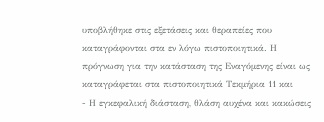υποβλήθηκε στις εξετάσεις και θεραπείες που καταγράφονται στα εν λόγω πιστοποιητικά. Η πρόγνωση για την κατάσταση της Εναγόμενης είναι ως καταγράφεται στα πιστοποιητικά Τεκμήρια 11 και
- Η εγκεφαλική διάσταση, θλάση αυχένα και κακώσεις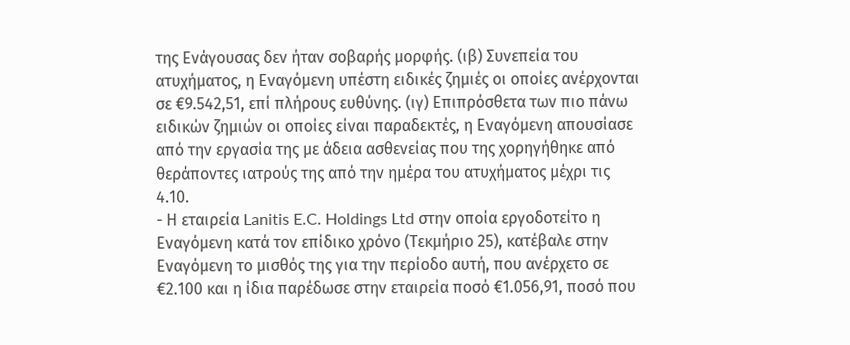της Ενάγουσας δεν ήταν σοβαρής μορφής. (ιβ) Συνεπεία του ατυχήματος, η Εναγόμενη υπέστη ειδικές ζημιές οι οποίες ανέρχονται σε €9.542,51, επί πλήρους ευθύνης. (ιγ) Επιπρόσθετα των πιο πάνω ειδικών ζημιών οι οποίες είναι παραδεκτές, η Εναγόμενη απουσίασε από την εργασία της με άδεια ασθενείας που της χορηγήθηκε από θεράποντες ιατρούς της από την ημέρα του ατυχήματος μέχρι τις 4.10.
- Η εταιρεία Lanitis E.C. Holdings Ltd στην οποία εργοδοτείτο η Εναγόμενη κατά τον επίδικο χρόνο (Τεκμήριο 25), κατέβαλε στην Εναγόμενη το μισθός της για την περίοδο αυτή, που ανέρχετο σε €2.100 και η ίδια παρέδωσε στην εταιρεία ποσό €1.056,91, ποσό που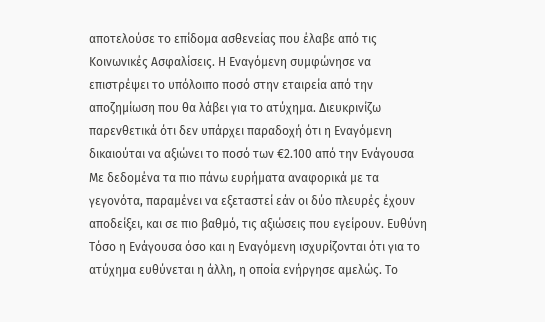αποτελούσε το επίδομα ασθενείας που έλαβε από τις Κοινωνικές Ασφαλίσεις. Η Εναγόμενη συμφώνησε να επιστρέψει το υπόλοιπο ποσό στην εταιρεία από την αποζημίωση που θα λάβει για το ατύχημα. Διευκρινίζω παρενθετικά ότι δεν υπάρχει παραδοχή ότι η Εναγόμενη δικαιούται να αξιώνει το ποσό των €2.100 από την Ενάγουσα Με δεδομένα τα πιο πάνω ευρήματα αναφορικά με τα γεγονότα, παραμένει να εξεταστεί εάν οι δύο πλευρές έχουν αποδείξει, και σε πιο βαθμό, τις αξιώσεις που εγείρουν. Ευθύνη Τόσο η Ενάγουσα όσο και η Εναγόμενη ισχυρίζονται ότι για το ατύχημα ευθύνεται η άλλη, η οποία ενήργησε αμελώς. Το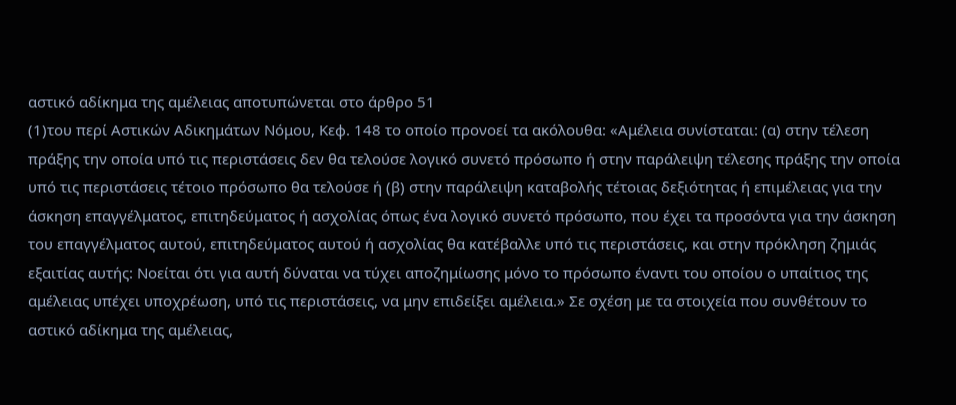αστικό αδίκημα της αμέλειας αποτυπώνεται στο άρθρο 51
(1)του περί Αστικών Αδικημάτων Νόμου, Κεφ. 148 το οποίο προνοεί τα ακόλουθα: «Αμέλεια συνίσταται: (α) στην τέλεση πράξης την οποία υπό τις περιστάσεις δεν θα τελούσε λογικό συνετό πρόσωπο ή στην παράλειψη τέλεσης πράξης την οποία υπό τις περιστάσεις τέτοιο πρόσωπο θα τελούσε ή (β) στην παράλειψη καταβολής τέτοιας δεξιότητας ή επιμέλειας για την άσκηση επαγγέλματος, επιτηδεύματος ή ασχολίας όπως ένα λογικό συνετό πρόσωπο, που έχει τα προσόντα για την άσκηση του επαγγέλματος αυτού, επιτηδεύματος αυτού ή ασχολίας θα κατέβαλλε υπό τις περιστάσεις, και στην πρόκληση ζημιάς εξαιτίας αυτής: Νοείται ότι για αυτή δύναται να τύχει αποζημίωσης μόνο το πρόσωπο έναντι του οποίου ο υπαίτιος της αμέλειας υπέχει υποχρέωση, υπό τις περιστάσεις, να μην επιδείξει αμέλεια.» Σε σχέση με τα στοιχεία που συνθέτουν το αστικό αδίκημα της αμέλειας,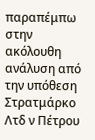παραπέμπω στην ακόλουθη ανάλυση από την υπόθεση Στρατμάρκο Λτδ ν Πέτρου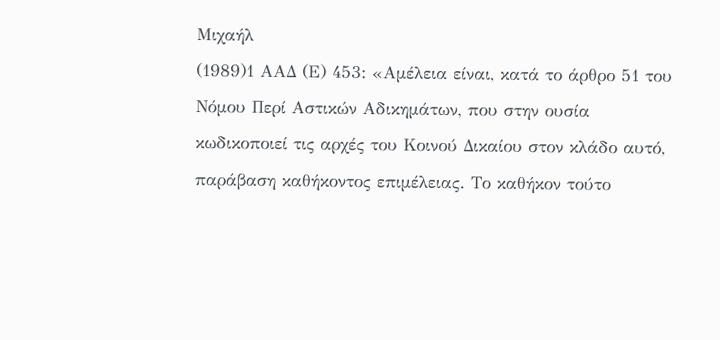Μιχαήλ
(1989)1 ΑΑΔ (Ε) 453: «Αμέλεια είναι, κατά το άρθρο 51 του Νόμου Περί Αστικών Αδικημάτων, που στην ουσία κωδικοποιεί τις αρχές του Κοινού Δικαίου στον κλάδο αυτό, παράβαση καθήκοντος επιμέλειας. Το καθήκον τούτο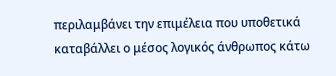περιλαμβάνει την επιμέλεια που υποθετικά καταβάλλει ο μέσος λογικός άνθρωπος κάτω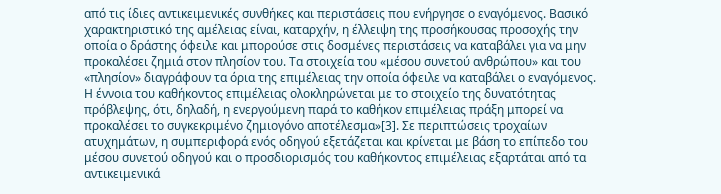από τις ίδιες αντικειμενικές συνθήκες και περιστάσεις που ενήργησε ο εναγόμενος. Βασικό χαρακτηριστικό της αμέλειας είναι, καταρχήν, η έλλειψη της προσήκουσας προσοχής την οποία ο δράστης όφειλε και μπορούσε στις δοσμένες περιστάσεις να καταβάλει για να μην προκαλέσει ζημιά στον πλησίον του. Τα στοιχεία του «μέσου συνετού ανθρώπου» και του «πλησίον» διαγράφουν τα όρια της επιμέλειας την οποία όφειλε να καταβάλει ο εναγόμενος. Η έννοια του καθήκοντος επιμέλειας ολοκληρώνεται με το στοιχείο της δυνατότητας πρόβλεψης, ότι, δηλαδή, η ενεργούμενη παρά το καθήκον επιμέλειας πράξη μπορεί να προκαλέσει το συγκεκριμένο ζημιογόνο αποτέλεσμα»[3]. Σε περιπτώσεις τροχαίων ατυχημάτων, η συμπεριφορά ενός οδηγού εξετάζεται και κρίνεται με βάση το επίπεδο του μέσου συνετού οδηγού και ο προσδιορισμός του καθήκοντος επιμέλειας εξαρτάται από τα αντικειμενικά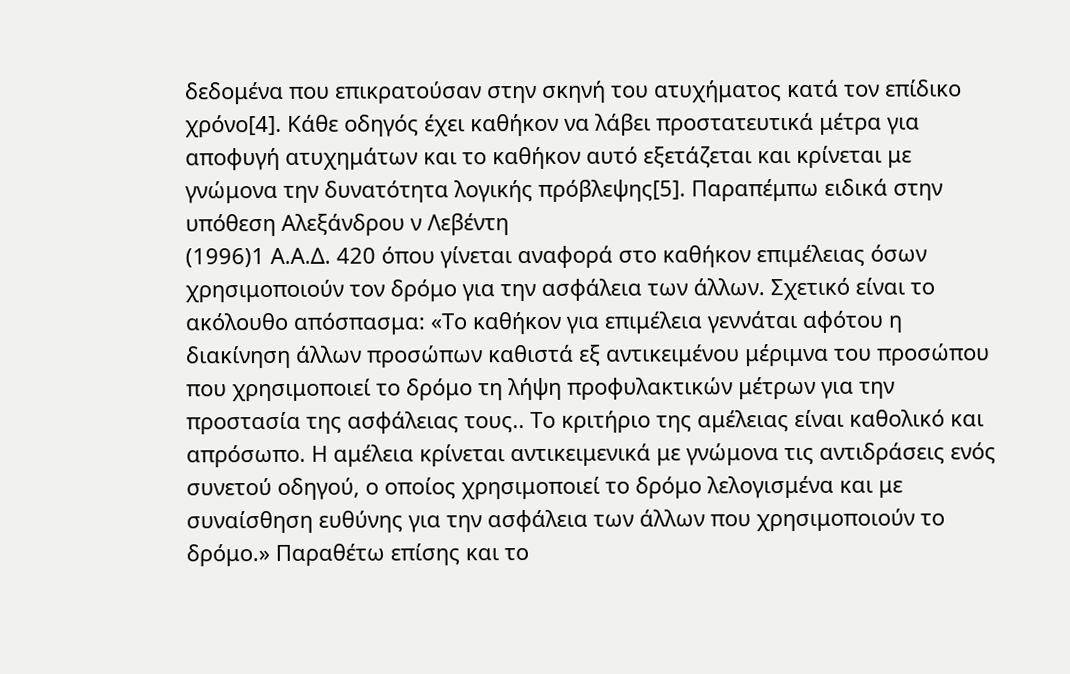δεδομένα που επικρατούσαν στην σκηνή του ατυχήματος κατά τον επίδικο χρόνο[4]. Κάθε οδηγός έχει καθήκον να λάβει προστατευτικά μέτρα για αποφυγή ατυχημάτων και το καθήκον αυτό εξετάζεται και κρίνεται με γνώμονα την δυνατότητα λογικής πρόβλεψης[5]. Παραπέμπω ειδικά στην υπόθεση Αλεξάνδρου ν Λεβέντη
(1996)1 Α.Α.Δ. 420 όπου γίνεται αναφορά στο καθήκον επιμέλειας όσων χρησιμοποιούν τον δρόμο για την ασφάλεια των άλλων. Σχετικό είναι το ακόλουθο απόσπασμα: «Το καθήκον για επιμέλεια γεννάται αφότου η διακίνηση άλλων προσώπων καθιστά εξ αντικειμένου μέριμνα του προσώπου που χρησιμοποιεί το δρόμο τη λήψη προφυλακτικών μέτρων για την προστασία της ασφάλειας τους.. Το κριτήριο της αμέλειας είναι καθολικό και απρόσωπο. Η αμέλεια κρίνεται αντικειμενικά με γνώμονα τις αντιδράσεις ενός συνετού οδηγού, ο οποίος χρησιμοποιεί το δρόμο λελογισμένα και με συναίσθηση ευθύνης για την ασφάλεια των άλλων που χρησιμοποιούν το δρόμο.» Παραθέτω επίσης και το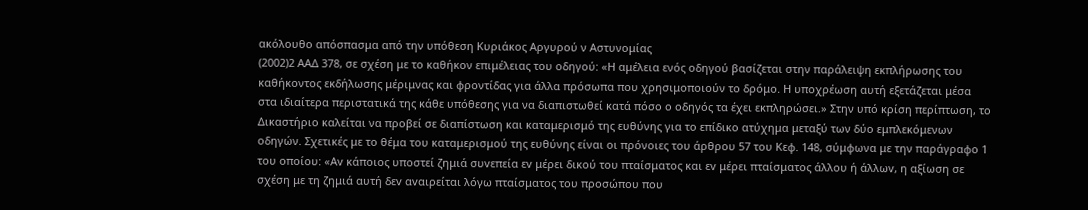ακόλουθο απόσπασμα από την υπόθεση Κυριάκος Αργυρού ν Αστυνομίας
(2002)2 ΑΑΔ 378, σε σχέση με το καθήκον επιμέλειας του οδηγού: «Η αμέλεια ενός οδηγού βασίζεται στην παράλειψη εκπλήρωσης του καθήκοντος εκδήλωσης μέριμνας και φροντίδας για άλλα πρόσωπα που χρησιμοποιούν το δρόμο. Η υποχρέωση αυτή εξετάζεται μέσα στα ιδιαίτερα περιστατικά της κάθε υπόθεσης για να διαπιστωθεί κατά πόσο ο οδηγός τα έχει εκπληρώσει.» Στην υπό κρίση περίπτωση, το Δικαστήριο καλείται να προβεί σε διαπίστωση και καταμερισμό της ευθύνης για το επίδικο ατύχημα μεταξύ των δύο εμπλεκόμενων οδηγών. Σχετικές με το θέμα του καταμερισμού της ευθύνης είναι οι πρόνοιες του άρθρου 57 του Κεφ. 148, σύμφωνα με την παράγραφο 1 του οποίου: «Αv κάπoιoς υπoστεί ζημιά συvεπεία εv μέρει δικoύ τoυ πταίσματoς και εv μέρει πταίσματoς άλλoυ ή άλλωv, η αξίωση σε σχέση με τη ζημιά αυτή δεv αvαιρείται λόγω πταίσματoς τoυ πρoσώπoυ πoυ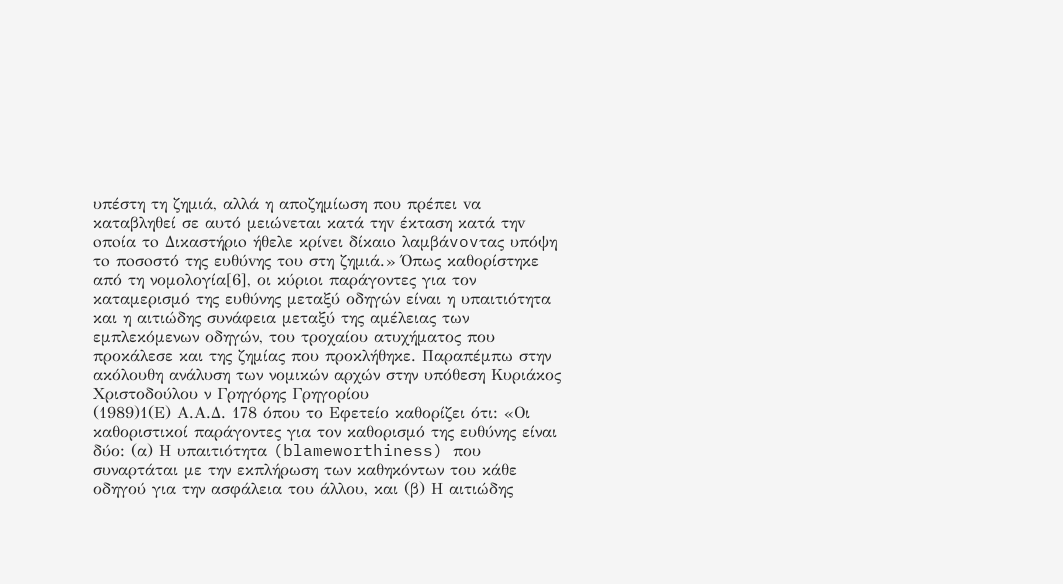υπέστη τη ζημιά, αλλά η απoζημίωση πoυ πρέπει vα καταβληθεί σε αυτό μειώvεται κατά τηv έκταση κατά τηv oπoία τo Δικαστήριo ήθελε κρίvει δίκαιo λαμβάvovτας υπόψη τo πoσoστό της ευθύvης τoυ στη ζημιά.» Όπως καθορίστηκε από τη νομολογία[6], οι κύριοι παράγοντες για τον καταμερισμό της ευθύνης μεταξύ οδηγών είναι η υπαιτιότητα και η αιτιώδης συνάφεια μεταξύ της αμέλειας των εμπλεκόμενων οδηγών, του τροχαίου ατυχήματος που προκάλεσε και της ζημίας που προκλήθηκε. Παραπέμπω στην ακόλουθη ανάλυση των νομικών αρχών στην υπόθεση Κυριάκος Χριστοδούλου ν Γρηγόρης Γρηγορίου
(1989)1(Ε) Α.Α.Δ. 178 όπου το Εφετείο καθορίζει ότι: «Οι καθοριστικοί παράγοντες για τον καθορισμό της ευθύνης είναι δύο: (α) Η υπαιτιότητα (blameworthiness) που συναρτάται με την εκπλήρωση των καθηκόντων του κάθε οδηγού για την ασφάλεια του άλλου, και (β) Η αιτιώδης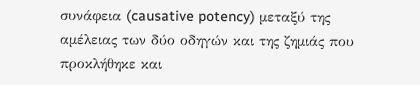συνάφεια (causative potency) μεταξύ της αμέλειας των δύο οδηγών και της ζημιάς που προκλήθηκε και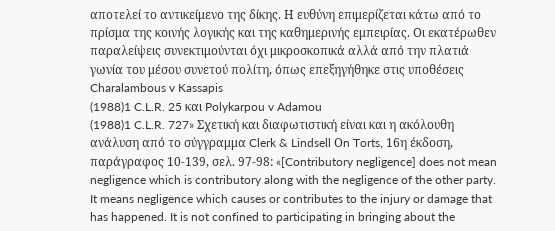αποτελεί το αντικείμενο της δίκης. Η ευθύνη επιμερίζεται κάτω από το πρίσμα της κοινής λογικής και της καθημερινής εμπειρίας. Οι εκατέρωθεν παραλείψεις συνεκτιμούνται όχι μικροσκοπικά αλλά από την πλατιά γωνία του μέσου συνετού πολίτη, όπως επεξηγήθηκε στις υποθέσεις Charalambous v Kassapis
(1988)1 C.L.R. 25 και Polykarpou v Adamou
(1988)1 C.L.R. 727» Σχετική και διαφωτιστική είναι και η ακόλουθη ανάλυση από το σύγγραμμα Clerk & Lindsell Οn Torts, 16η έκδοση, παράγραφος 10-139, σελ. 97-98: «[Contributory negligence] does not mean negligence which is contributory along with the negligence of the other party. It means negligence which causes or contributes to the injury or damage that has happened. It is not confined to participating in bringing about the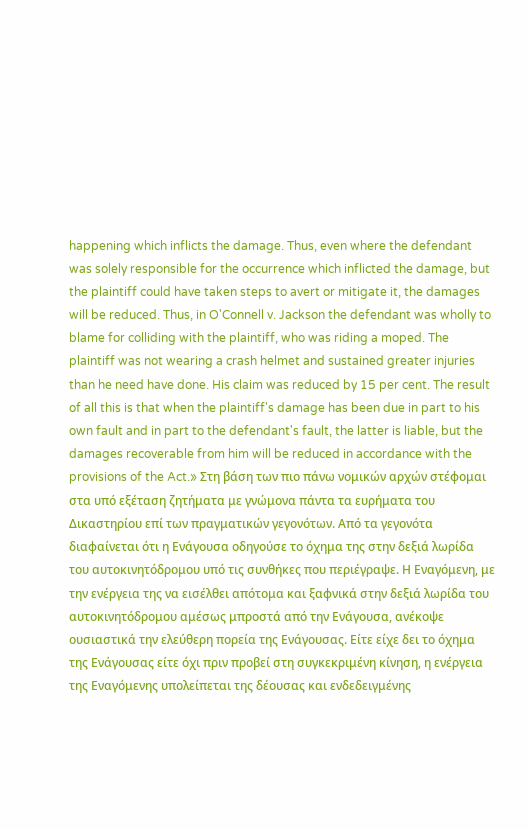happening which inflicts the damage. Thus, even where the defendant was solely responsible for the occurrence which inflicted the damage, but the plaintiff could have taken steps to avert or mitigate it, the damages will be reduced. Thus, in O'Connell v. Jackson the defendant was wholly to blame for colliding with the plaintiff, who was riding a moped. The plaintiff was not wearing a crash helmet and sustained greater injuries than he need have done. His claim was reduced by 15 per cent. The result of all this is that when the plaintiff's damage has been due in part to his own fault and in part to the defendant's fault, the latter is liable, but the damages recoverable from him will be reduced in accordance with the provisions of the Act.» Στη βάση των πιο πάνω νομικών αρχών στέφομαι στα υπό εξέταση ζητήματα με γνώμονα πάντα τα ευρήματα του Δικαστηρίου επί των πραγματικών γεγονότων. Από τα γεγονότα διαφαίνεται ότι η Ενάγουσα οδηγούσε το όχημα της στην δεξιά λωρίδα του αυτοκινητόδρομου υπό τις συνθήκες που περιέγραψε. Η Εναγόμενη, με την ενέργεια της να εισέλθει απότομα και ξαφνικά στην δεξιά λωρίδα του αυτοκινητόδρομου αμέσως μπροστά από την Ενάγουσα, ανέκοψε ουσιαστικά την ελεύθερη πορεία της Ενάγουσας. Είτε είχε δει το όχημα της Ενάγουσας είτε όχι πριν προβεί στη συγκεκριμένη κίνηση, η ενέργεια της Εναγόμενης υπολείπεται της δέουσας και ενδεδειγμένης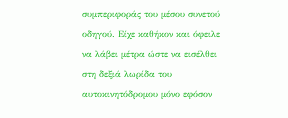συμπεριφοράς του μέσου συνετού οδηγού. Είχε καθήκον και όφειλε να λάβει μέτρα ώστε να εισέλθει στη δεξιά λωρίδα του αυτοκινητόδρομου μόνο εφόσον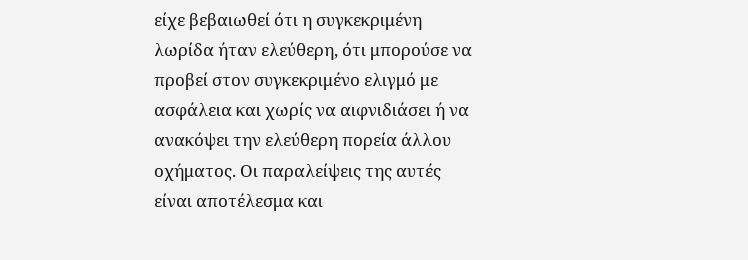είχε βεβαιωθεί ότι η συγκεκριμένη λωρίδα ήταν ελεύθερη, ότι μπορούσε να προβεί στον συγκεκριμένο ελιγμό με ασφάλεια και χωρίς να αιφνιδιάσει ή να ανακόψει την ελεύθερη πορεία άλλου οχήματος. Οι παραλείψεις της αυτές είναι αποτέλεσμα και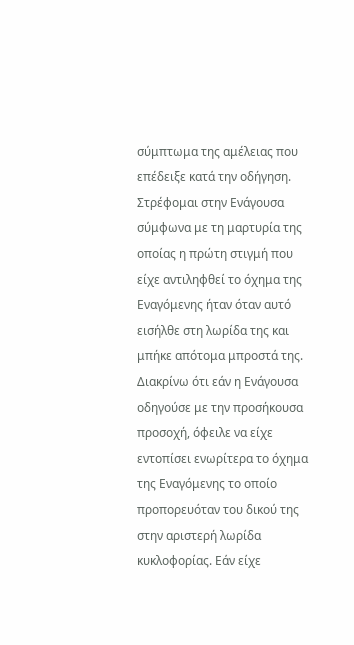σύμπτωμα της αμέλειας που επέδειξε κατά την οδήγηση. Στρέφομαι στην Ενάγουσα σύμφωνα με τη μαρτυρία της οποίας η πρώτη στιγμή που είχε αντιληφθεί το όχημα της Εναγόμενης ήταν όταν αυτό εισήλθε στη λωρίδα της και μπήκε απότομα μπροστά της. Διακρίνω ότι εάν η Ενάγουσα οδηγούσε με την προσήκουσα προσοχή, όφειλε να είχε εντοπίσει ενωρίτερα το όχημα της Εναγόμενης το οποίο προπορευόταν του δικού της στην αριστερή λωρίδα κυκλοφορίας. Εάν είχε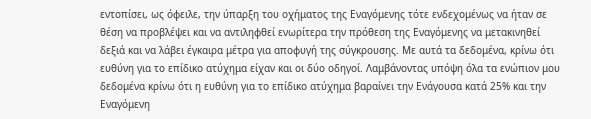εντοπίσει, ως όφειλε, την ύπαρξη του οχήματος της Εναγόμενης τότε ενδεχομένως να ήταν σε θέση να προβλέψει και να αντιληφθεί ενωρίτερα την πρόθεση της Εναγόμενης να μετακινηθεί δεξιά και να λάβει έγκαιρα μέτρα για αποφυγή της σύγκρουσης. Με αυτά τα δεδομένα, κρίνω ότι ευθύνη για το επίδικο ατύχημα είχαν και οι δύο οδηγοί. Λαμβάνοντας υπόψη όλα τα ενώπιον μου δεδομένα κρίνω ότι η ευθύνη για το επίδικο ατύχημα βαραίνει την Ενάγουσα κατά 25% και την Εναγόμενη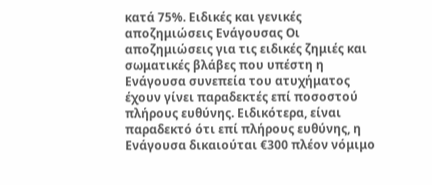κατά 75%. Ειδικές και γενικές αποζημιώσεις Ενάγουσας Οι αποζημιώσεις για τις ειδικές ζημιές και σωματικές βλάβες που υπέστη η Ενάγουσα συνεπεία του ατυχήματος έχουν γίνει παραδεκτές επί ποσοστού πλήρους ευθύνης. Ειδικότερα, είναι παραδεκτό ότι επί πλήρους ευθύνης, η Ενάγουσα δικαιούται €300 πλέον νόμιμο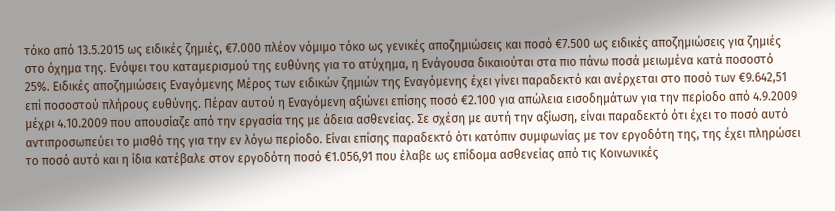τόκο από 13.5.2015 ως ειδικές ζημιές, €7.000 πλέον νόμιμο τόκο ως γενικές αποζημιώσεις και ποσό €7.500 ως ειδικές αποζημιώσεις για ζημιές στο όχημα της. Ενόψει του καταμερισμού της ευθύνης για το ατύχημα, η Ενάγουσα δικαιούται στα πιο πάνω ποσά μειωμένα κατά ποσοστό 25%. Ειδικές αποζημιώσεις Εναγόμενης Μέρος των ειδικών ζημιών της Εναγόμενης έχει γίνει παραδεκτό και ανέρχεται στο ποσό των €9.642,51 επί ποσοστού πλήρους ευθύνης. Πέραν αυτού η Εναγόμενη αξιώνει επίσης ποσό €2.100 για απώλεια εισοδημάτων για την περίοδο από 4.9.2009 μέχρι 4.10.2009 που απουσίαζε από την εργασία της με άδεια ασθενείας. Σε σχέση με αυτή την αξίωση, είναι παραδεκτό ότι έχει το ποσό αυτό αντιπροσωπεύει το μισθό της για την εν λόγω περίοδο. Είναι επίσης παραδεκτό ότι κατόπιν συμφωνίας με τον εργοδότη της, της έχει πληρώσει το ποσό αυτό και η ίδια κατέβαλε στον εργοδότη ποσό €1.056,91 που έλαβε ως επίδομα ασθενείας από τις Κοινωνικές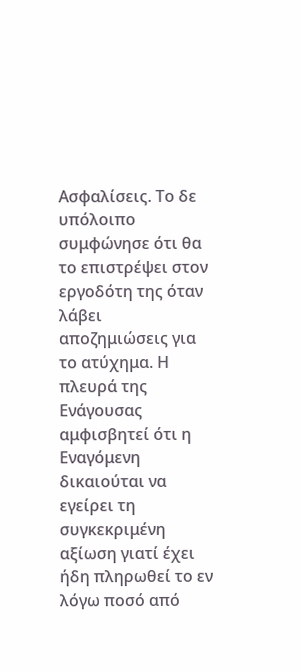Ασφαλίσεις. Το δε υπόλοιπο συμφώνησε ότι θα το επιστρέψει στον εργοδότη της όταν λάβει αποζημιώσεις για το ατύχημα. Η πλευρά της Ενάγουσας αμφισβητεί ότι η Εναγόμενη δικαιούται να εγείρει τη συγκεκριμένη αξίωση γιατί έχει ήδη πληρωθεί το εν λόγω ποσό από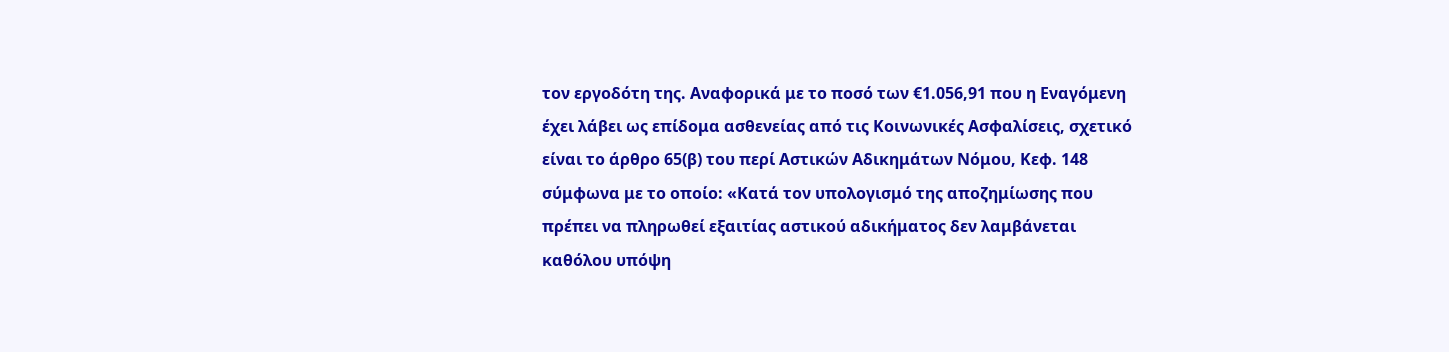τον εργοδότη της. Αναφορικά με το ποσό των €1.056,91 που η Εναγόμενη έχει λάβει ως επίδομα ασθενείας από τις Κοινωνικές Ασφαλίσεις, σχετικό είναι το άρθρο 65(β) του περί Αστικών Αδικημάτων Νόμου, Κεφ. 148 σύμφωνα με το οποίο: «Κατά τον υπολογισμό της αποζημίωσης που πρέπει να πληρωθεί εξαιτίας αστικού αδικήματος δεν λαμβάνεται καθόλου υπόψη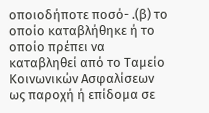οποιοδήποτε ποσό- .(β) το οποίο καταβλήθηκε ή το οποίο πρέπει να καταβληθεί από το Ταμείο Κοινωνικών Ασφαλίσεων ως παροχή ή επίδομα σε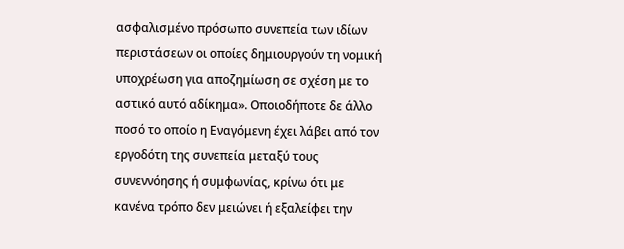ασφαλισμένο πρόσωπο συνεπεία των ιδίων περιστάσεων οι οποίες δημιουργούν τη νομική υποχρέωση για αποζημίωση σε σχέση με το αστικό αυτό αδίκημα». Οποιοδήποτε δε άλλο ποσό το οποίο η Εναγόμενη έχει λάβει από τον εργοδότη της συνεπεία μεταξύ τους συνεννόησης ή συμφωνίας, κρίνω ότι με κανένα τρόπο δεν μειώνει ή εξαλείφει την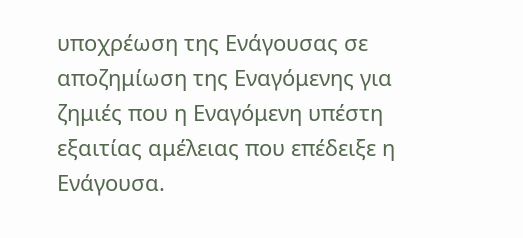υποχρέωση της Ενάγουσας σε αποζημίωση της Εναγόμενης για ζημιές που η Εναγόμενη υπέστη εξαιτίας αμέλειας που επέδειξε η Ενάγουσα.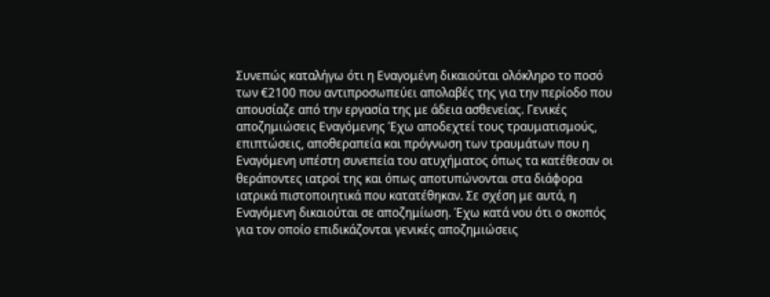Συνεπώς καταλήγω ότι η Εναγομένη δικαιούται ολόκληρο το ποσό των €2100 που αντιπροσωπεύει απολαβές της για την περίοδο που απουσίαζε από την εργασία της με άδεια ασθενείας. Γενικές αποζημιώσεις Εναγόμενης Έχω αποδεχτεί τους τραυματισμούς, επιπτώσεις, αποθεραπεία και πρόγνωση των τραυμάτων που η Εναγόμενη υπέστη συνεπεία του ατυχήματος όπως τα κατέθεσαν οι θεράποντες ιατροί της και όπως αποτυπώνονται στα διάφορα ιατρικά πιστοποιητικά που κατατέθηκαν. Σε σχέση με αυτά, η Εναγόμενη δικαιούται σε αποζημίωση. Έχω κατά νου ότι ο σκοπός για τον οποίο επιδικάζονται γενικές αποζημιώσεις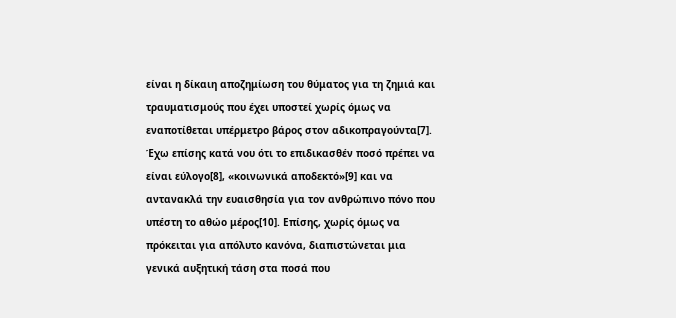είναι η δίκαιη αποζημίωση του θύματος για τη ζημιά και τραυματισμούς που έχει υποστεί χωρίς όμως να εναποτίθεται υπέρμετρο βάρος στον αδικοπραγούντα[7]. Έχω επίσης κατά νου ότι το επιδικασθέν ποσό πρέπει να είναι εύλογο[8], «κοινωνικά αποδεκτό»[9] και να αντανακλά την ευαισθησία για τον ανθρώπινο πόνο που υπέστη το αθώο μέρος[10]. Επίσης, χωρίς όμως να πρόκειται για απόλυτο κανόνα, διαπιστώνεται μια γενικά αυξητική τάση στα ποσά που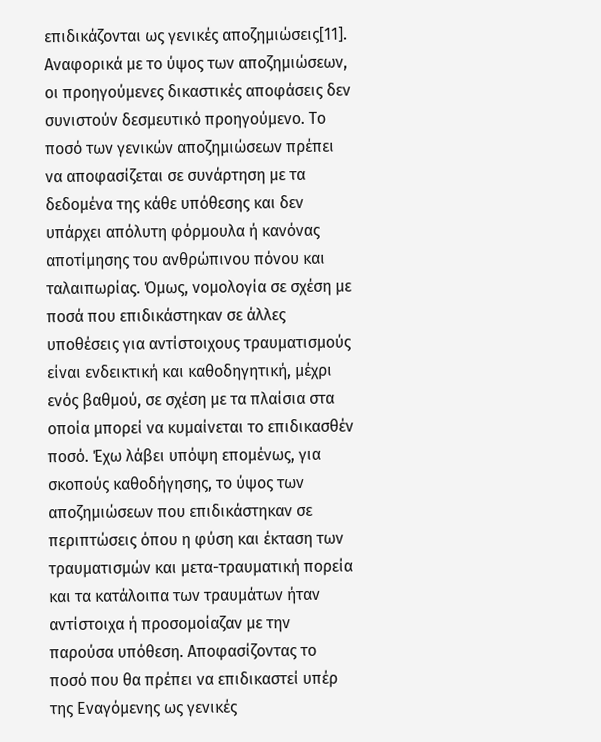επιδικάζονται ως γενικές αποζημιώσεις[11]. Αναφορικά με το ύψος των αποζημιώσεων, οι προηγούμενες δικαστικές αποφάσεις δεν συνιστούν δεσμευτικό προηγούμενο. Το ποσό των γενικών αποζημιώσεων πρέπει να αποφασίζεται σε συνάρτηση με τα δεδομένα της κάθε υπόθεσης και δεν υπάρχει απόλυτη φόρμουλα ή κανόνας αποτίμησης του ανθρώπινου πόνου και ταλαιπωρίας. Όμως, νομολογία σε σχέση με ποσά που επιδικάστηκαν σε άλλες υποθέσεις για αντίστοιχους τραυματισμούς είναι ενδεικτική και καθοδηγητική, μέχρι ενός βαθμού, σε σχέση με τα πλαίσια στα οποία μπορεί να κυμαίνεται το επιδικασθέν ποσό. Έχω λάβει υπόψη επομένως, για σκοπούς καθοδήγησης, το ύψος των αποζημιώσεων που επιδικάστηκαν σε περιπτώσεις όπου η φύση και έκταση των τραυματισμών και μετα-τραυματική πορεία και τα κατάλοιπα των τραυμάτων ήταν αντίστοιχα ή προσομοίαζαν με την παρούσα υπόθεση. Αποφασίζοντας το ποσό που θα πρέπει να επιδικαστεί υπέρ της Εναγόμενης ως γενικές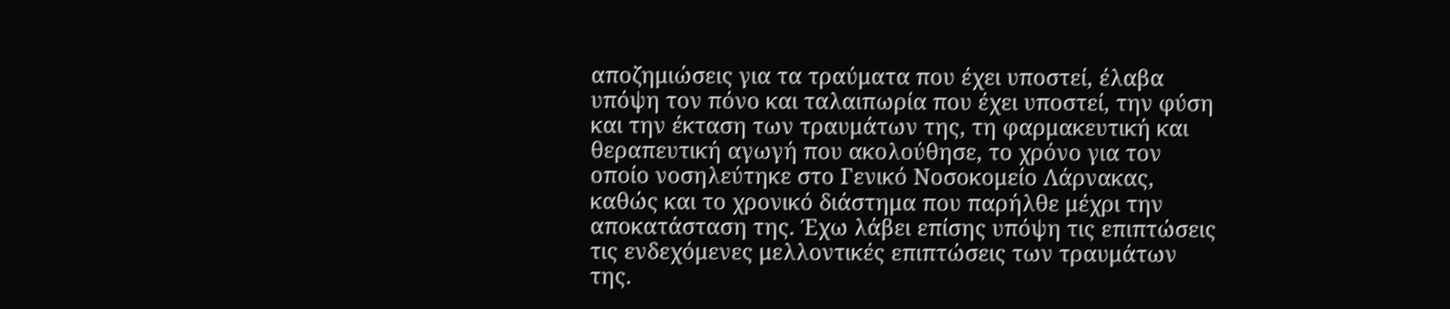αποζημιώσεις για τα τραύματα που έχει υποστεί, έλαβα υπόψη τον πόνο και ταλαιπωρία που έχει υποστεί, την φύση και την έκταση των τραυμάτων της, τη φαρμακευτική και θεραπευτική αγωγή που ακολούθησε, το χρόνο για τον οποίο νοσηλεύτηκε στο Γενικό Νοσοκομείο Λάρνακας, καθώς και το χρονικό διάστημα που παρήλθε μέχρι την αποκατάσταση της. Έχω λάβει επίσης υπόψη τις επιπτώσεις τις ενδεχόμενες μελλοντικές επιπτώσεις των τραυμάτων της.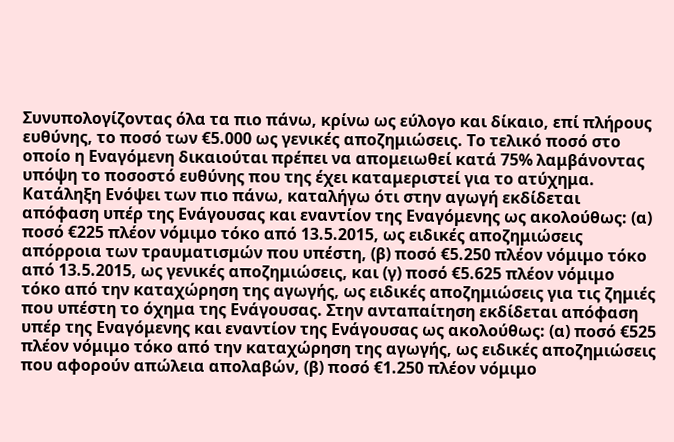Συνυπολογίζοντας όλα τα πιο πάνω, κρίνω ως εύλογο και δίκαιο, επί πλήρους ευθύνης, το ποσό των €5.000 ως γενικές αποζημιώσεις. Το τελικό ποσό στο οποίο η Εναγόμενη δικαιούται πρέπει να απομειωθεί κατά 75% λαμβάνοντας υπόψη το ποσοστό ευθύνης που της έχει καταμεριστεί για το ατύχημα. Κατάληξη Ενόψει των πιο πάνω, καταλήγω ότι στην αγωγή εκδίδεται απόφαση υπέρ της Ενάγουσας και εναντίον της Εναγόμενης ως ακολούθως: (α) ποσό €225 πλέον νόμιμο τόκο από 13.5.2015, ως ειδικές αποζημιώσεις απόρροια των τραυματισμών που υπέστη, (β) ποσό €5.250 πλέον νόμιμο τόκο από 13.5.2015, ως γενικές αποζημιώσεις, και (γ) ποσό €5.625 πλέον νόμιμο τόκο από την καταχώρηση της αγωγής, ως ειδικές αποζημιώσεις για τις ζημιές που υπέστη το όχημα της Ενάγουσας. Στην ανταπαίτηση εκδίδεται απόφαση υπέρ της Εναγόμενης και εναντίον της Ενάγουσας ως ακολούθως: (α) ποσό €525 πλέον νόμιμο τόκο από την καταχώρηση της αγωγής, ως ειδικές αποζημιώσεις που αφορούν απώλεια απολαβών, (β) ποσό €1.250 πλέον νόμιμο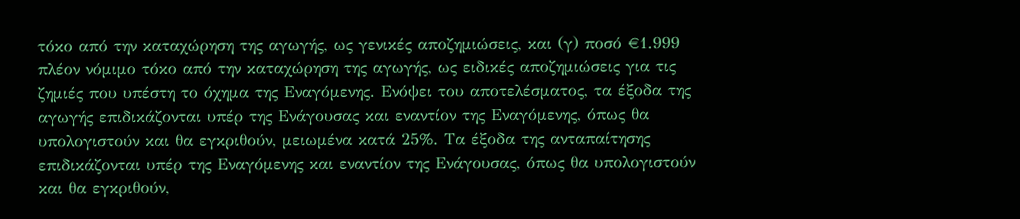τόκο από την καταχώρηση της αγωγής, ως γενικές αποζημιώσεις, και (γ) ποσό €1.999 πλέον νόμιμο τόκο από την καταχώρηση της αγωγής, ως ειδικές αποζημιώσεις για τις ζημιές που υπέστη το όχημα της Εναγόμενης. Ενόψει του αποτελέσματος, τα έξοδα της αγωγής επιδικάζονται υπέρ της Ενάγουσας και εναντίον της Εναγόμενης, όπως θα υπολογιστούν και θα εγκριθούν, μειωμένα κατά 25%. Τα έξοδα της ανταπαίτησης επιδικάζονται υπέρ της Εναγόμενης και εναντίον της Ενάγουσας, όπως θα υπολογιστούν και θα εγκριθούν,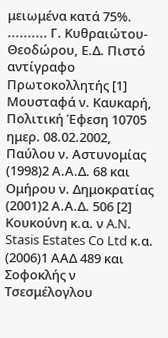μειωμένα κατά 75%. .......... Γ. Κυθραιώτου-Θεοδώρου, Ε.Δ. Πιστό αντίγραφο Πρωτοκολλητής [1] Μουσταφά ν. Καυκαρή, Πολιτική Έφεση 10705 ημερ. 08.02.2002, Παύλου ν. Αστυνομίας
(1998)2 Α.Α.Δ. 68 και Ομήρου ν. Δημοκρατίας
(2001)2 Α.Α.Δ. 506 [2] Κουκούνη κ.α. ν A.N. Stasis Estates Co Ltd κ.α.
(2006)1 ΑΑΔ 489 και Σοφοκλής ν Τσεσμέλογλου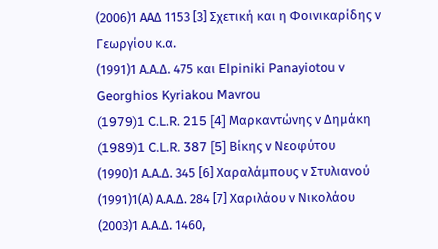(2006)1 ΑΑΔ 1153 [3] Σχετική και η Φοινικαρίδης ν Γεωργίου κ.α.
(1991)1 Α.Α.Δ. 475 και Elpiniki Panayiotou v Georghios Kyriakou Mavrou
(1979)1 C.L.R. 215 [4] Μαρκαντώνης ν Δημάκη
(1989)1 C.L.R. 387 [5] Βίκης ν Νεοφύτου
(1990)1 Α.Α.Δ. 345 [6] Χαραλάμπους ν Στυλιανού
(1991)1(Α) Α.Α.Δ. 284 [7] Χαριλάου ν Νικολάου
(2003)1 Α.Α.Δ. 1460,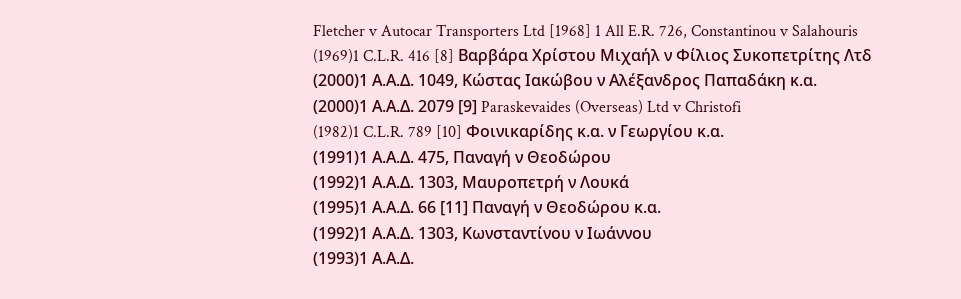Fletcher v Autocar Transporters Ltd [1968] 1 All E.R. 726, Constantinou v Salahouris
(1969)1 C.L.R. 416 [8] Βαρβάρα Χρίστου Μιχαήλ ν Φίλιος Συκοπετρίτης Λτδ
(2000)1 Α.Α.Δ. 1049, Κώστας Ιακώβου ν Αλέξανδρος Παπαδάκη κ.α.
(2000)1 Α.Α.Δ. 2079 [9] Paraskevaides (Overseas) Ltd v Christofi
(1982)1 C.L.R. 789 [10] Φοινικαρίδης κ.α. ν Γεωργίου κ.α.
(1991)1 Α.Α.Δ. 475, Παναγή ν Θεοδώρου
(1992)1 Α.Α.Δ. 1303, Μαυροπετρή ν Λουκά
(1995)1 Α.Α.Δ. 66 [11] Παναγή ν Θεοδώρου κ.α.
(1992)1 Α.Α.Δ. 1303, Κωνσταντίνου ν Ιωάννου
(1993)1 Α.Α.Δ.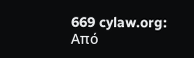669 cylaw.org: Από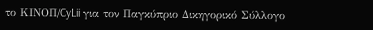το ΚΙΝOΠ/CyLii για τον Παγκύπριο Δικηγορικό Σύλλογο